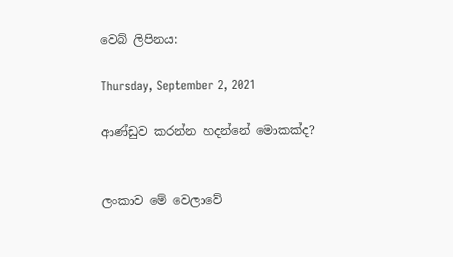වෙබ් ලිපිනය:

Thursday, September 2, 2021

ආණ්ඩුව කරන්න හදන්නේ මොකක්ද?


ලංකාව මේ වෙලාවේ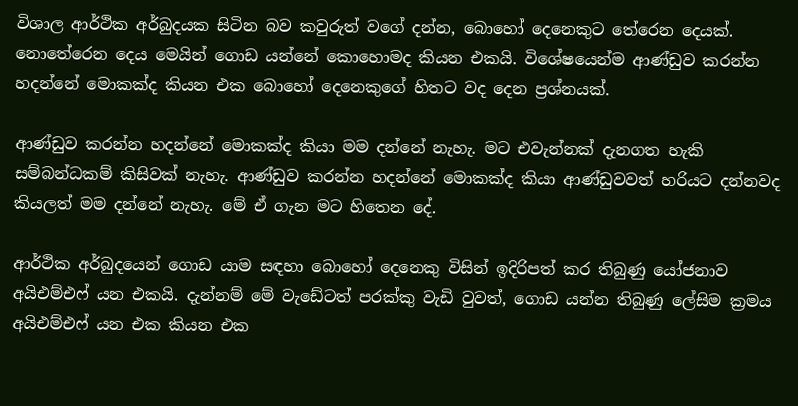විශාල ආර්ථික අර්බුදයක සිටින බව කවුරුත් වගේ දන්න, බොහෝ දෙනෙකුට තේරෙන දෙයක්. නොතේරෙන දෙය මෙයින් ගොඩ යන්නේ කොහොමද කියන එකයි. විශේෂයෙන්ම ආණ්ඩුව කරන්න හදන්නේ මොකක්ද කියන එක බොහෝ දෙනෙකුගේ හිතට වද දෙන ප්‍රශ්නයක්.

ආණ්ඩුව කරන්න හදන්නේ මොකක්ද කියා මම දන්නේ නැහැ. මට එවැන්නක් දැනගත හැකි සම්බන්ධකම් කිසිවක් නැහැ. ආණ්ඩුව කරන්න හදන්නේ මොකක්ද කියා ආණ්ඩුවවත් හරියට දන්නවද කියලත් මම දන්නේ නැහැ. මේ ඒ ගැන මට හිතෙන දේ.

ආර්ථික අර්බුදයෙන් ගොඩ යාම සඳහා බොහෝ දෙනෙකු විසින් ඉදිරිපත් කර තිබුණු යෝජනාව අයිඑම්එෆ් යන එකයි. දැන්නම් මේ වැඩේටත් පරක්කු වැඩි වුවත්, ගොඩ යන්න තිබුණු ලේසිම ක්‍රමය අයිඑම්එෆ් යන එක කියන එක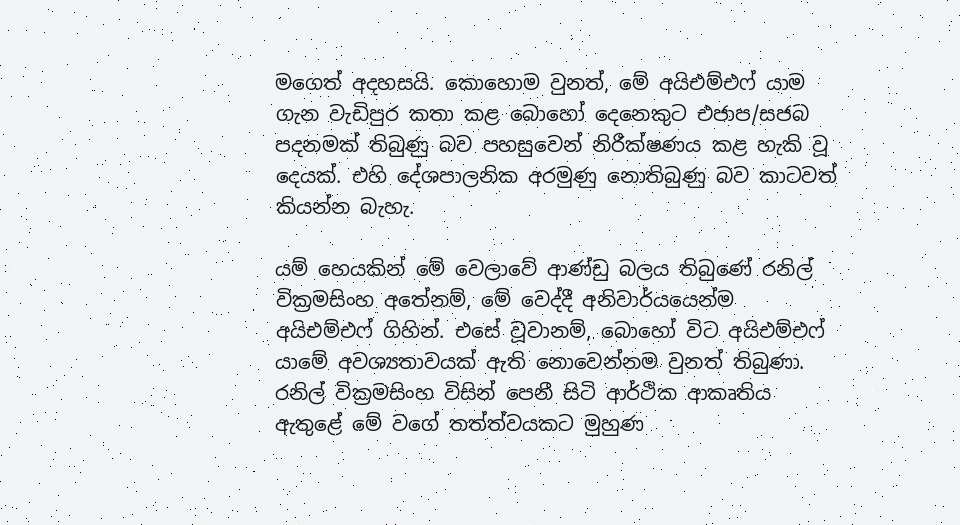මගෙත් අදහසයි. කොහොම වුනත්, මේ අයිඑම්එෆ් යාම ගැන වැඩිපුර කතා කළ බොහෝ දෙනෙකුට එජාප/සජබ පදනමක් තිබුණු බව පහසුවෙන් නිරීක්ෂණය කළ හැකි වූ දෙයක්. එහි දේශපාලනික අරමුණු නොතිබුණු බව කාටවත් කියන්න බැහැ.

යම් හෙයකින් මේ වෙලාවේ ආණ්ඩු බලය තිබුණේ රනිල් වික්‍රමසිංහ අතේනම්, මේ වෙද්දී අනිවාර්යයෙන්ම අයිඑම්එෆ් ගිහින්. එසේ වූවානම්, බොහෝ විට අයිඑම්එෆ් යාමේ අවශ්‍යතාවයක් ඇති නොවෙන්නම වුනත් තිබුණා. රනිල් වික්‍රමසිංහ විසින් පෙනී සිටි ආර්ථික ආකෘතිය ඇතුළේ මේ වගේ තත්ත්වයකට මුහුණ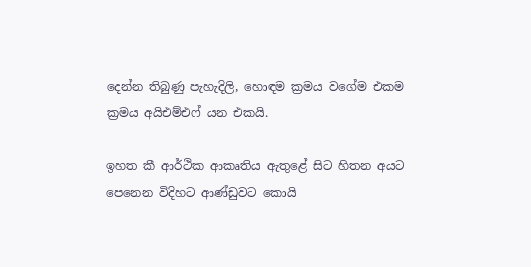දෙන්න තිබුණු පැහැදිලි, හොඳම ක්‍රමය වගේම එකම ක්‍රමය අයිඑම්එෆ් යන එකයි.

ඉහත කී ආර්ථික ආකෘතිය ඇතුළේ සිට හිතන අයට පෙනෙන විදිහට ආණ්ඩුවට කොයි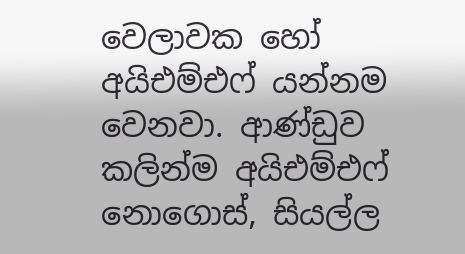වෙලාවක හෝ අයිඑම්එෆ් යන්නම වෙනවා. ආණ්ඩුව කලින්ම අයිඑම්එෆ් නොගොස්, සියල්ල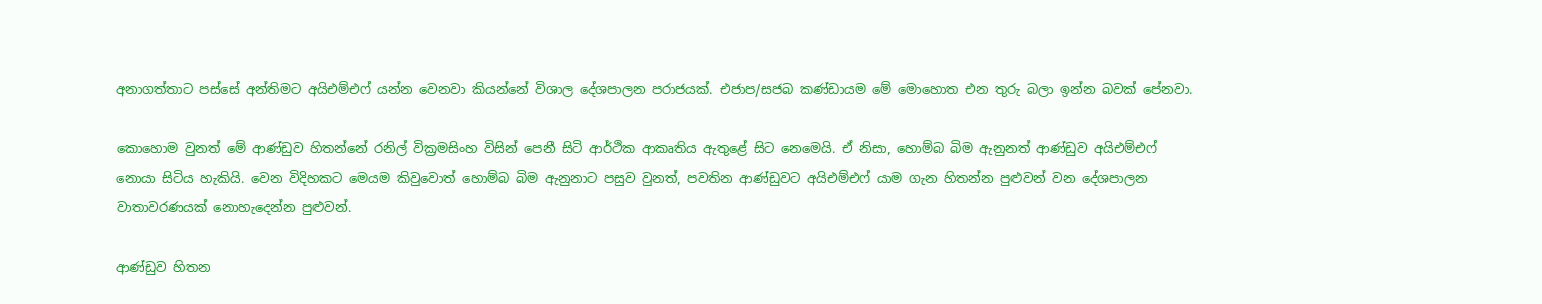අනාගත්තාට පස්සේ අන්තිමට අයිඑම්එෆ් යන්න වෙනවා කියන්නේ විශාල දේශපාලන පරාජයක්. එජාප/සජබ කණ්ඩායම මේ මොහොත එන තුරු බලා ඉන්න බවක් පේනවා.

කොහොම වුනත් මේ ආණ්ඩුව හිතන්නේ රනිල් වික්‍රමසිංහ විසින් පෙනී සිටි ආර්ථික ආකෘතිය ඇතුළේ සිට නෙමෙයි. ඒ නිසා, හොම්බ බිම ඇනුනත් ආණ්ඩුව අයිඑම්එෆ් නොයා සිටිය හැකියි. වෙන විදිහකට මෙයම කිවුවොත් හොම්බ බිම ඇනුනාට පසුව වුනත්, පවතින ආණ්ඩුවට අයිඑම්එෆ් යාම ගැන හිතන්න පුළුවන් වන දේශපාලන වාතාවරණයක් නොහැදෙන්න පුළුවන්.

ආණ්ඩුව හිතන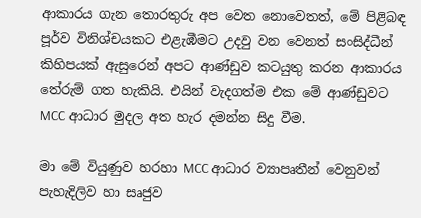ආකාරය ගැන තොරතුරු අප වෙත නොවෙතත්, මේ පිළිබඳ පූර්ව විනිශ්චයකට එළැඹීමට උදවු වන වෙනත් සංසිද්ධීන් කිහිපයක් ඇසුරෙන් අපට ආණ්ඩුව කටයුතු කරන ආකාරය තේරුම් ගත හැකියි. එයින් වැදගත්ම එක මේ ආණ්ඩුවට MCC ආධාර මුදල අත හැර දමන්න සිදු වීම.

මා මේ වියුණුව හරහා MCC ආධාර ව්‍යාපෘතීන් වෙනුවන් පැහැදිලිව හා සෘජුව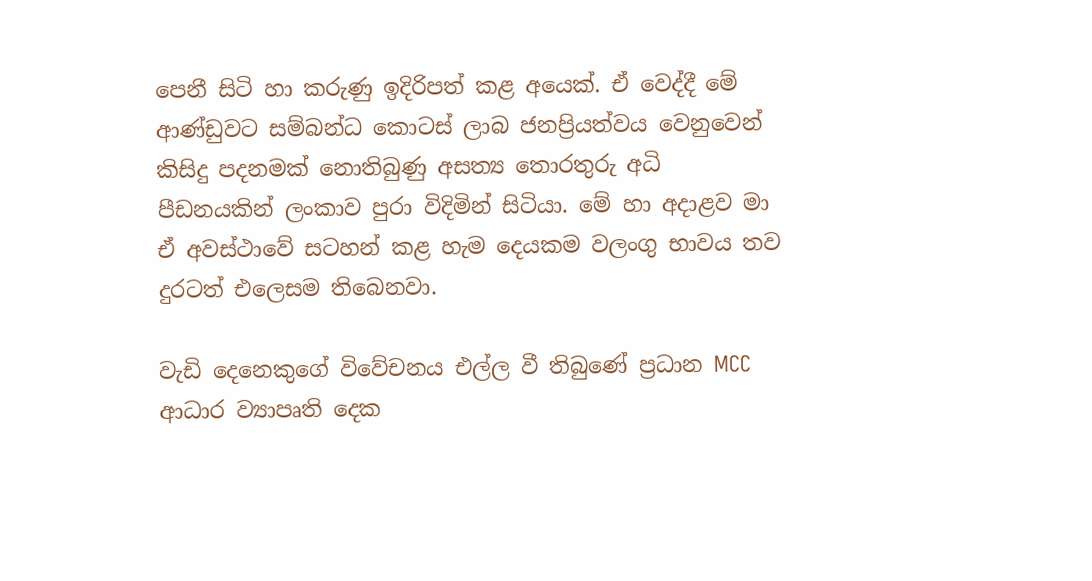පෙනී සිටි හා කරුණු ඉදිරිපත් කළ අයෙක්. ඒ වෙද්දී මේ ආණ්ඩුවට සම්බන්ධ කොටස් ලාබ ජනප්‍රියත්වය වෙනුවෙන් කිසිදු පදනමක් නොතිබුණු අසත්‍ය තොරතුරු අධි පීඩනයකින් ලංකාව පුරා විදිමින් සිටියා. මේ හා අදාළව මා ඒ අවස්ථාවේ සටහන් කළ හැම දෙයකම වලංගු භාවය තව දුරටත් එලෙසම තිබෙනවා.

වැඩි දෙනෙකුගේ විවේචනය එල්ල වී තිබුණේ ප්‍රධාන MCC ආධාර ව්‍යාපෘති දෙක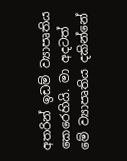අතරින් ඉඩම් ව්‍යාපෘතිය කෙරෙහියි. මා අදටත් මේ ව්‍යාපෘතිය දකින්නේ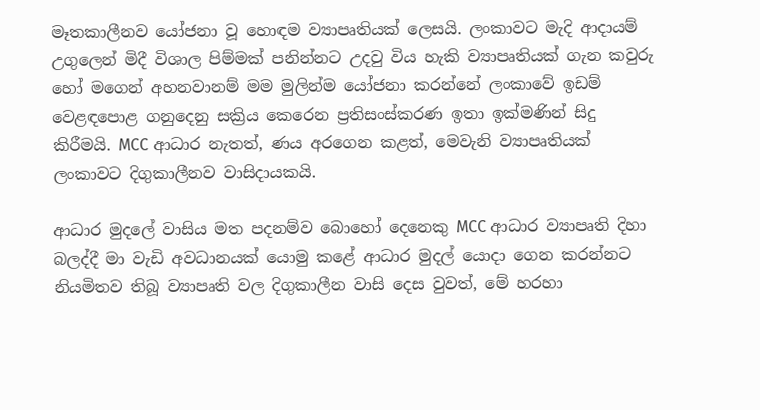මෑතකාලීනව යෝජනා වූ හොඳම ව්‍යාපෘතියක් ලෙසයි. ලංකාවට මැදි ආදායම් උගුලෙන් මිදී විශාල පිම්මක් පනින්නට උදවු විය හැකි ව්‍යාපෘතියක් ගැන කවුරු හෝ මගෙන් අහනවානම් මම මුලින්ම යෝජනා කරන්නේ ලංකාවේ ඉඩම් වෙළඳපොළ ගනුදෙනු සක්‍රිය කෙරෙන ප්‍රතිසංස්කරණ ඉතා ඉක්මණින් සිදු කිරීමයි. MCC ආධාර නැතත්, ණය අරගෙන කළත්, මෙවැනි ව්‍යාපෘතියක් ලංකාවට දිගුකාලීනව වාසිදායකයි.

ආධාර මුදලේ වාසිය මත පදනම්ව බොහෝ දෙනෙකු MCC ආධාර ව්‍යාපෘති දිහා බලද්දී මා වැඩි අවධානයක් යොමු කළේ ආධාර මුදල් යොදා ගෙන කරන්නට නියමිතව තිබූ ව්‍යාපෘති වල දිගුකාලීන වාසි දෙස වුවත්, මේ හරහා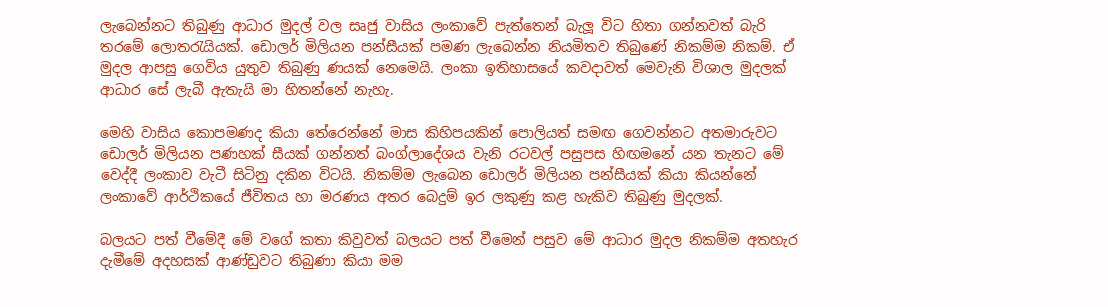ලැබෙන්නට තිබුණු ආධාර මුදල් වල සෘජු වාසිය ලංකාවේ පැත්තෙන් බැලූ විට හිතා ගන්නවත් බැරි තරමේ ලොතරැයියක්. ඩොලර් මිලියන පන්සීයක් පමණ ලැබෙන්න නියමිතව තිබුණේ නිකම්ම නිකම්. ඒ මුදල ආපසු ගෙවිය යුතුව තිබුණු ණයක් නෙමෙයි. ලංකා ඉතිහාසයේ කවදාවත් මෙවැනි විශාල මුදලක් ආධාර සේ ලැබී ඇතැයි මා හිතන්නේ නැහැ.

මෙහි වාසිය කොපමණද කියා තේරෙන්නේ මාස කිහිපයකින් පොලියත් සමඟ ගෙවන්නට අතමාරුවට ඩොලර් මිලියන පණහක් සීයක් ගන්නත් බංග්ලාදේශය වැනි රටවල් පසුපස හිඟමනේ යන තැනට මේ වෙද්දී ලංකාව වැටී සිටිනු දකින විටයි. නිකම්ම ලැබෙන ඩොලර් මිලියන පන්සීයක් කියා කියන්නේ ලංකාවේ ආර්ථිකයේ ජීවිතය හා මරණය අතර බෙදුම් ඉර ලකුණු කළ හැකිව තිබුණු මුදලක්.

බලයට පත් වීමේදී මේ වගේ කතා කිවුවත් බලයට පත් වීමෙන් පසුව මේ ආධාර මුදල නිකම්ම අතහැර දැමීමේ අදහසක් ආණ්ඩුවට තිබුණා කියා මම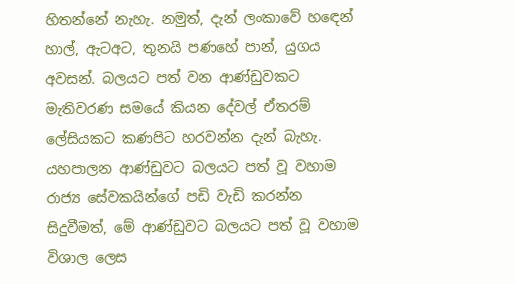හිතන්නේ නැහැ. නමුත්, දැන් ලංකාවේ හඳෙන් හාල්, ඇටඅට, තුනයි පණහේ පාන්, යුගය අවසන්. බලයට පත් වන ආණ්ඩුවකට මැතිවරණ සමයේ කියන දේවල් ඒතරම් ලේසියකට කණපිට හරවන්න දැන් බැහැ. යහපාලන ආණ්ඩුවට බලයට පත් වූ වහාම රාජ්‍ය සේවකයින්ගේ පඩි වැඩි කරන්න සිදුවීමත්, මේ ආණ්ඩුවට බලයට පත් වූ වහාම විශාල ලෙස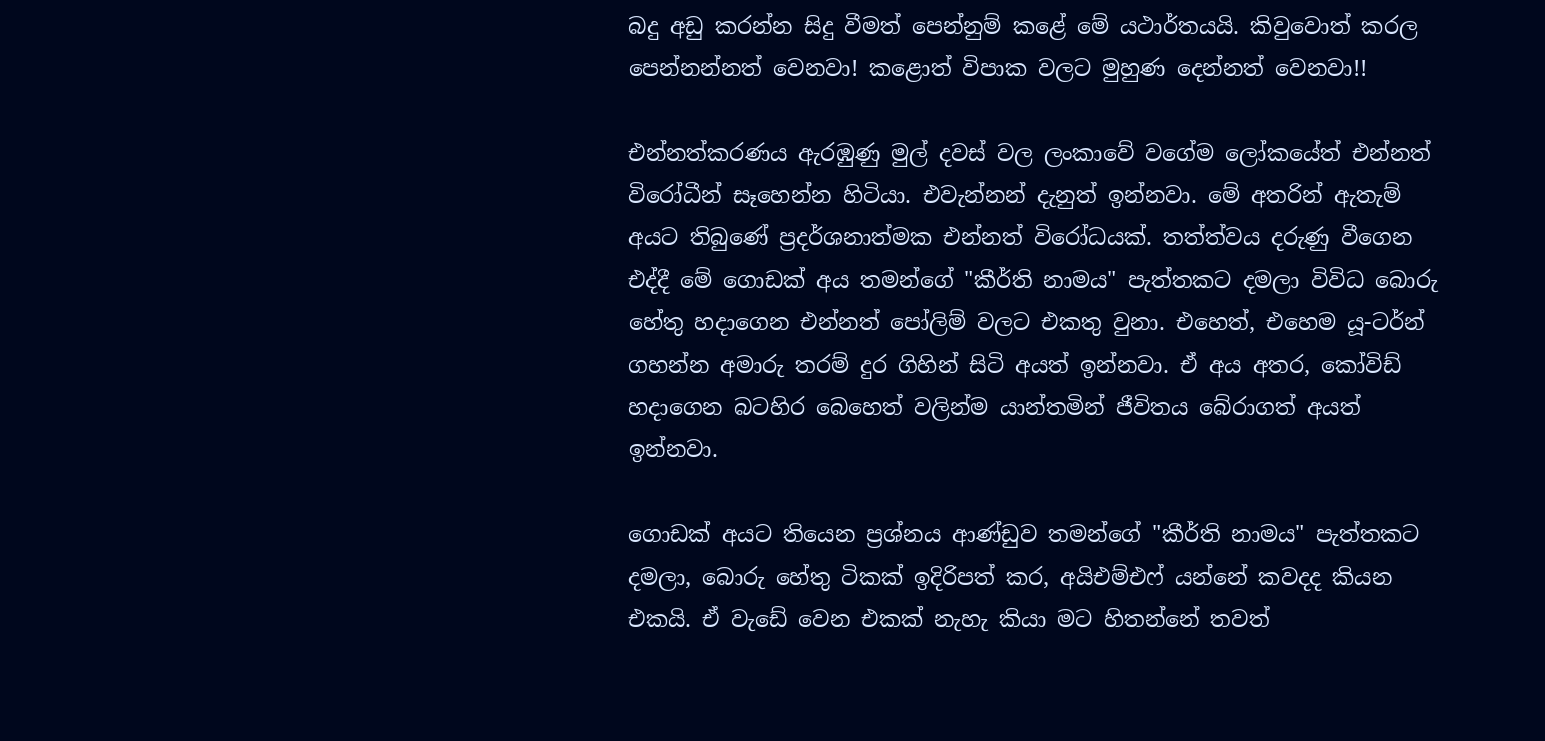බදු අඩු කරන්න සිදු වීමත් පෙන්නුම් කළේ මේ යථාර්තයයි. කිවුවොත් කරල පෙන්නන්නත් වෙනවා! කළොත් විපාක වලට මුහුණ දෙන්නත් වෙනවා!!

එන්නත්කරණය ඇරඹුණු මුල් දවස් වල ලංකාවේ වගේම ලෝකයේත් එන්නත් විරෝධීන් සෑහෙන්න හිටියා. එවැන්නන් දැනුත් ඉන්නවා. මේ අතරින් ඇතැම් අයට තිබුණේ ප්‍රදර්ශනාත්මක එන්නත් විරෝධයක්. තත්ත්වය දරුණු වීගෙන එද්දී මේ ගොඩක් අය තමන්ගේ "කීර්ති නාමය" පැත්තකට දමලා විවිධ බොරු හේතු හදාගෙන එන්නත් පෝලිම් වලට එකතු වුනා. එහෙත්, එහෙම යූ-ටර්න් ගහන්න අමාරු තරම් දුර ගිහින් සිටි අයත් ඉන්නවා. ඒ අය අතර, කෝවිඩ් හදාගෙන බටහිර බෙහෙත් වලින්ම යාන්තමින් ජීවිතය බේරාගත් අයත් ඉන්නවා.

ගොඩක් අයට තියෙන ප්‍රශ්නය ආණ්ඩුව තමන්ගේ "කීර්ති නාමය" පැත්තකට දමලා, බොරු හේතු ටිකක් ඉදිරිපත් කර, අයිඑම්එෆ් යන්නේ කවදද කියන එකයි. ඒ වැඩේ වෙන එකක් නැහැ කියා මට හිතන්නේ තවත්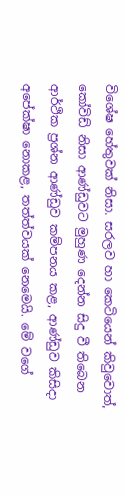විශේෂ හේතුවක් නිසා. සරලව හා කෙටියෙන් කිවුවොත්, කෝවිඩ් නිසා ආණ්ඩුවට මුහුණ දෙන්න සිදු වී තිබෙන ආර්ථික ප්‍රශ්න ආණ්ඩුව කම්පනය කළ, ආණ්ඩුව කිසිදා අපේක්ෂා නොකළ, තත්ත්වයක් නෙමෙයි. මේ වගේ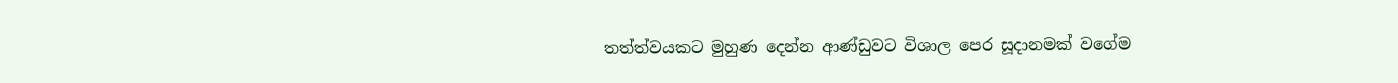තත්ත්වයකට මුහුණ දෙන්න ආණ්ඩුවට විශාල පෙර සූදානමක් වගේම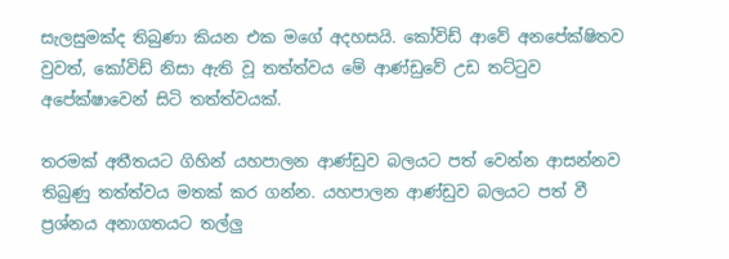සැලසුමක්ද තිබුණා කියන එක මගේ අදහසයි. කෝවිඩ් ආවේ අනපේක්ෂිතව වුවත්, කෝවිඩ් නිසා ඇති වූ තත්ත්වය මේ ආණ්ඩුවේ උඩ තට්ටුව අපේක්ෂාවෙන් සිටි තත්ත්වයක්.

තරමක් අතීතයට ගිහින් යහපාලන ආණ්ඩුව බලයට පත් වෙන්න ආසන්නව තිබුණු තත්ත්වය මතක් කර ගන්න. යහපාලන ආණ්ඩුව බලයට පත් වී ප්‍රශ්නය අනාගතයට තල්ලු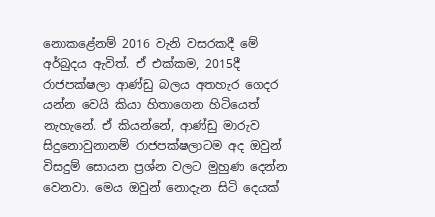නොකළේනම් 2016 වැනි වසරකදී මේ අර්බුදය ඇවිත්. ඒ එක්කම, 2015දී රාජපක්ෂලා ආණ්ඩු බලය අතහැර ගෙදර යන්න වෙයි කියා හිතාගෙන හිටියෙත් නැහැනේ. ඒ කියන්නේ, ආණ්ඩු මාරුව සිදුනොවුනානම් රාජපක්ෂලාටම අද ඔවුන් විසදුම් සොයන ප්‍රශ්න වලට මුහුණ දෙන්න වෙනවා. මෙය ඔවුන් නොදැන සිටි දෙයක්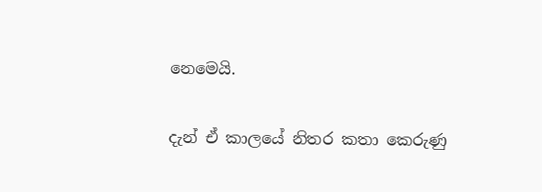නෙමෙයි.

දැන් ඒ කාලයේ නිතර කතා කෙරුණු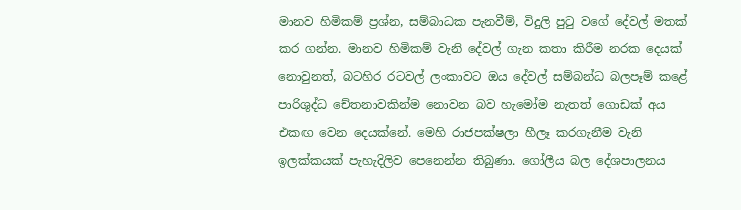මානව හිමිකම් ප්‍රශ්න, සම්බාධක පැනවීම්, විදුලි පුටු වගේ දේවල් මතක් කර ගන්න. මානව හිමිකම් වැනි දේවල් ගැන කතා කිරීම නරක දෙයක් නොවුනත්, බටහිර රටවල් ලංකාවට ඔය දේවල් සම්බන්ධ බලපෑම් කළේ පාරිශුද්ධ චේතනාවකින්ම නොවන බව හැමෝම නැතත් ගොඩක් අය එකඟ වෙන දෙයක්නේ. මෙහි රාජපක්ෂලා හීලෑ කරගැනීම වැනි ඉලක්කයක් පැහැදිලිව පෙනෙන්න තිබුණා. ගෝලීය බල දේශපාලනය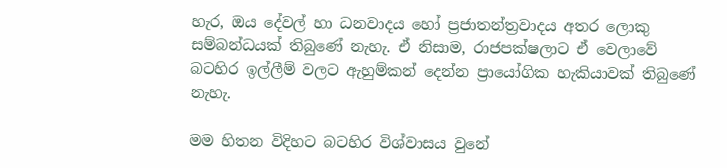හැර, ඔය දේවල් හා ධනවාදය හෝ ප්‍රජාතන්ත්‍රවාදය අතර ලොකු සම්බන්ධයක් තිබුණේ නැහැ. ඒ නිසාම, රාජපක්ෂලාට ඒ වෙලාවේ බටහිර ඉල්ලීම් වලට ඇහුම්කන් දෙන්න ප්‍රායෝගික හැකියාවක් තිබුණේ නැහැ.

මම හිතන විදිහට බටහිර විශ්වාසය වුනේ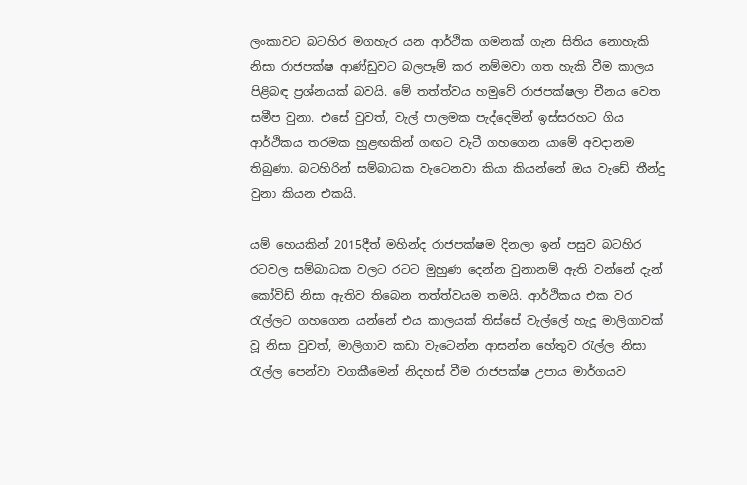ලංකාවට බටහිර මගහැර යන ආර්ථික ගමනක් ගැන සිතිය නොහැකි නිසා රාජපක්ෂ ආණ්ඩුවට බලපෑම් කර නම්මවා ගත හැකි වීම කාලය පිළිබඳ ප්‍රශ්නයක් බවයි. මේ තත්ත්වය හමුවේ රාජපක්ෂලා චීනය වෙත සමීප වුනා. එසේ වුවත්, වැල් පාලමක පැද්දෙමින් ඉස්සරහට ගිය ආර්ථිකය තරමක හුළඟකින් ගඟට වැටී ගහගෙන යාමේ අවදානම තිබුණා. බටහිරින් සම්බාධක වැටෙනවා කියා කියන්නේ ඔය වැඩේ තීන්දු වුනා කියන එකයි.

යම් හෙයකින් 2015දීත් මහින්ද රාජපක්ෂම දිනලා ඉන් පසුව බටහිර රටවල සම්බාධක වලට රටට මුහුණ දෙන්න වුනානම් ඇති වන්නේ දැන් කෝවිඩ් නිසා ඇතිව තිබෙන තත්ත්වයම තමයි. ආර්ථිකය එක වර රැල්ලට ගහගෙන යන්නේ එය කාලයක් තිස්සේ වැල්ලේ හැදූ මාලිගාවක් වූ නිසා වුවත්, මාලිගාව කඩා වැටෙන්න ආසන්න හේතුව රැල්ල නිසා රැල්ල පෙන්වා වගකීමෙන් නිදහස් වීම රාජපක්ෂ උපාය මාර්ගයව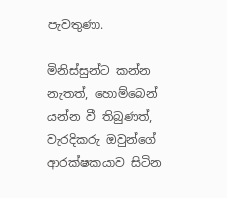පැවතුණා.

මිනිස්සුන්ට කන්න නැතත්, හොම්බෙන් යන්න වී තිබුණත්, වැරදිකරු ඔවුන්ගේ ආරක්ෂකයාව සිටින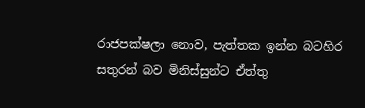රාජපක්ෂලා නොව, පැත්තක ඉන්න බටහිර සතුරන් බව මිනිස්සුන්ට ඒත්තු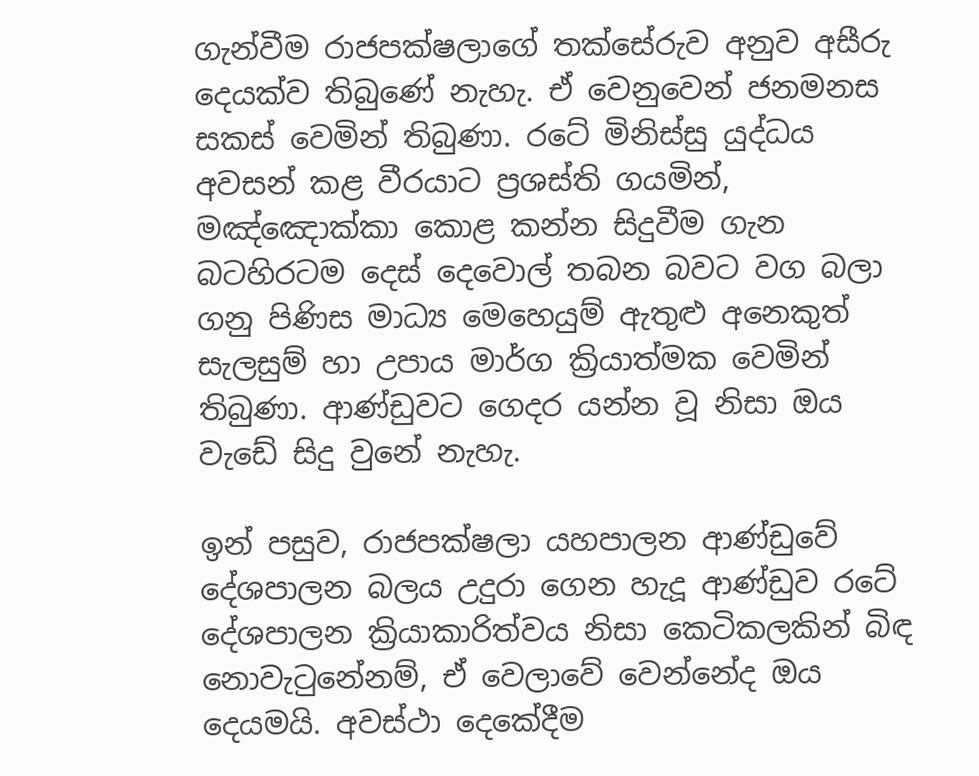ගැන්වීම රාජපක්ෂලාගේ තක්සේරුව අනුව අසීරු දෙයක්ව තිබුණේ නැහැ. ඒ වෙනුවෙන් ජනමනස සකස් වෙමින් තිබුණා. රටේ මිනිස්සු යුද්ධය අවසන් කළ වීරයාට ප්‍රශස්ති ගයමින්, මඤ්ඤොක්කා කොළ කන්න සිදුවීම ගැන බටහිරටම දෙස් දෙවොල් තබන බවට වග බලා ගනු පිණිස මාධ්‍ය මෙහෙයුම් ඇතුළු අනෙකුත් සැලසුම් හා උපාය මාර්ග ක්‍රියාත්මක වෙමින් තිබුණා. ආණ්ඩුවට ගෙදර යන්න වූ නිසා ඔය වැඩේ සිදු වුනේ නැහැ.

ඉන් පසුව, රාජපක්ෂලා යහපාලන ආණ්ඩුවේ දේශපාලන බලය උදුරා ගෙන හැදූ ආණ්ඩුව රටේ දේශපාලන ක්‍රියාකාරිත්වය නිසා කෙටිකලකින් බිඳ නොවැටුනේනම්, ඒ වෙලාවේ වෙන්නේද ඔය දෙයමයි. අවස්ථා දෙකේදීම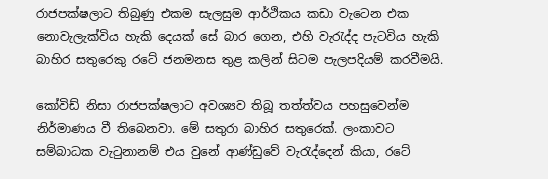රාජපක්ෂලාට තිබුණු එකම සැලසුම ආර්ථිකය කඩා වැටෙන එක නොවැලැක්විය හැකි දෙයක් සේ බාර ගෙන, එහි වැරැද්ද පැටවිය හැකි බාහිර සතුරෙකු රටේ ජනමනස තුළ කලින් සිටම පැලපදියම් කරවීමයි.

කෝවිඩ් නිසා රාජපක්ෂලාට අවශ්‍යව තිබූ තත්ත්වය පහසුවෙන්ම නිර්මාණය වී තිබෙනවා. මේ සතුරා බාහිර සතුරෙක්. ලංකාවට සම්බාධක වැටුනානම් එය වුනේ ආණ්ඩුවේ වැරැද්දෙන් කියා, රටේ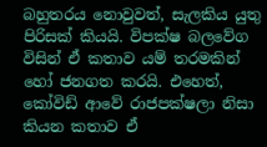බහුතරය නොවුවත්, සැලකිය යුතු පිරිසක් කියයි. විපක්ෂ බලවේග විසින් ඒ කතාව යම් තරමකින් හෝ ජනගත කරයි. එහෙත්, කෝවිඩ් ආවේ රාජපක්ෂලා නිසා කියන කතාව ඒ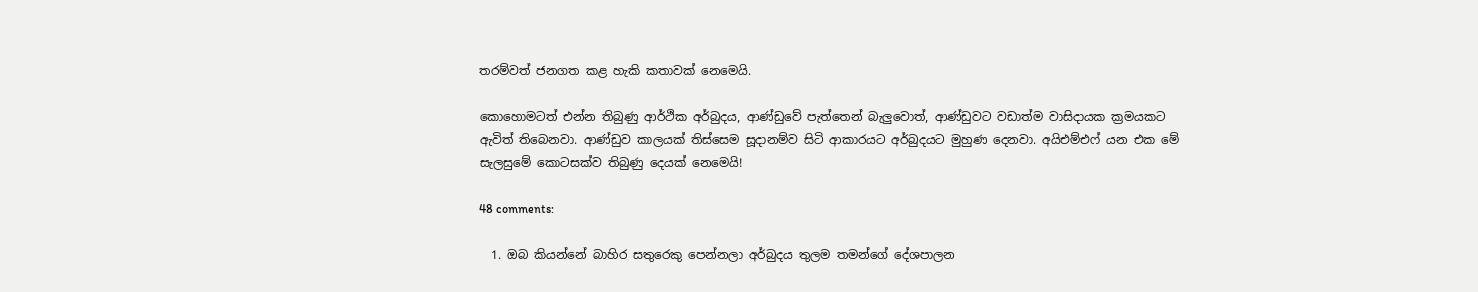තරම්වත් ජනගත කළ හැකි කතාවක් නෙමෙයි.

කොහොමටත් එන්න තිබුණු ආර්ථික අර්බුදය, ආණ්ඩුවේ පැත්තෙන් බැලුවොත්, ආණ්ඩුවට වඩාත්ම වාසිදායක ක්‍රමයකට ඇවිත් තිබෙනවා. ආණ්ඩුව කාලයක් තිස්සෙම සූදානම්ව සිටි ආකාරයට අර්බුදයට මුහුණ දෙනවා. අයිඑම්එෆ් යන එක මේ සැලසුමේ කොටසක්ව තිබුණු දෙයක් නෙමෙයි!

48 comments:

  1. ඔබ කියන්නේ බාහිර සතුරෙකු පෙන්නලා අර්බුදය තුලම තමන්ගේ දේශපාලන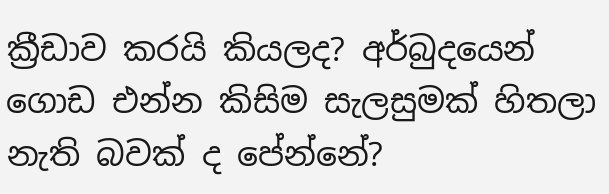ක්‍රීඩාව කරයි කියලද? අර්බුදයෙන් ගොඩ එන්න කිසිම සැලසුමක් හිතලා නැති බවක් ද පේන්නේ?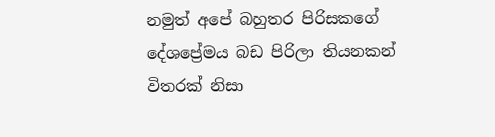නමුත් අපේ බහුතර පිරිසකගේ දේශප්‍රේමය බඩ පිරිලා තියනකන් විතරක් නිසා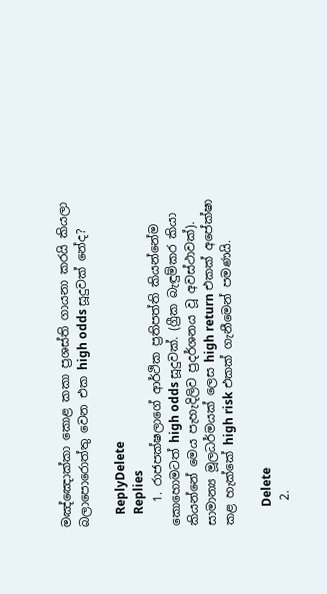මඤ්ඤොක්කා කොළ කකා ප්‍රශස්ති ගායනා කරයි කියලා බලාපොරොත්තු වෙන එක high odds සූදුවක් නේද?

    ReplyDelete
    Replies
    1. රාජපක්ෂලාගේ ආර්ථික ප්‍රතිපත්ති කියන්නේම කොහොමටත් high odds සූදුවක්. (ග්‍රීක බැඳුම්කර කියා කියන්නේ මෙය පැහැදිලිව ප්‍රදර්ශනය වූ අවස්ථාවක්). සාමාන්‍ය මූලධර්මයක් ලෙස high return එකක් අපේක්ෂා කළ හැක්කේ high risk එකක් ගැනීමෙන් පමණයි.

      Delete
    2.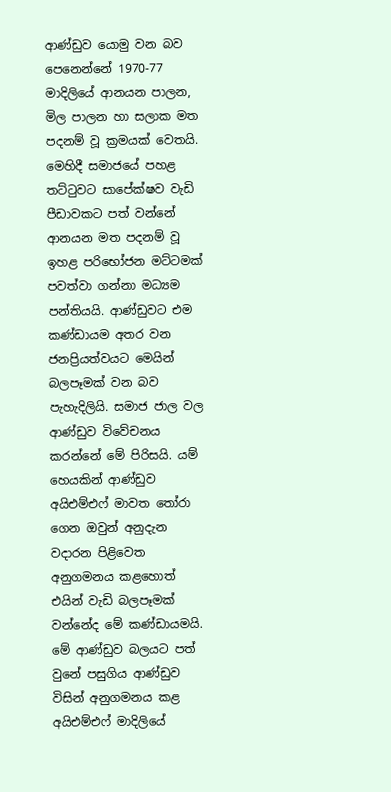ආණ්ඩුව යොමු වන බව පෙනෙන්නේ 1970-77 මාදිලියේ ආනයන පාලන, මිල පාලන හා සලාක මත පදනම් වූ ක්‍රමයක් වෙතයි. මෙහිදී සමාජයේ පහළ තට්ටුවට සාපේක්ෂව වැඩි පීඩාවකට පත් වන්නේ ආනයන මත පදනම් වූ ඉහළ පරිභෝජන මට්ටමක් පවත්වා ගන්නා මධ්‍යම පන්තියයි. ආණ්ඩුවට එම කණ්ඩායම අතර වන ජනප්‍රියත්වයට මෙයින් බලපෑමක් වන බව පැහැදිලියි. සමාජ ජාල වල ආණ්ඩුව විවේචනය කරන්නේ මේ පිරිසයි. යම් හෙයකින් ආණ්ඩුව අයිඑම්එෆ් මාවත තෝරා ගෙන ඔවුන් අනුදැන වදාරන පිළිවෙත අනුගමනය කළහොත් එයින් වැඩි බලපෑමක් වන්නේද මේ කණ්ඩායමයි. මේ ආණ්ඩුව බලයට පත් වුනේ පසුගිය ආණ්ඩුව විසින් අනුගමනය කළ අයිඑම්එෆ් මාදිලියේ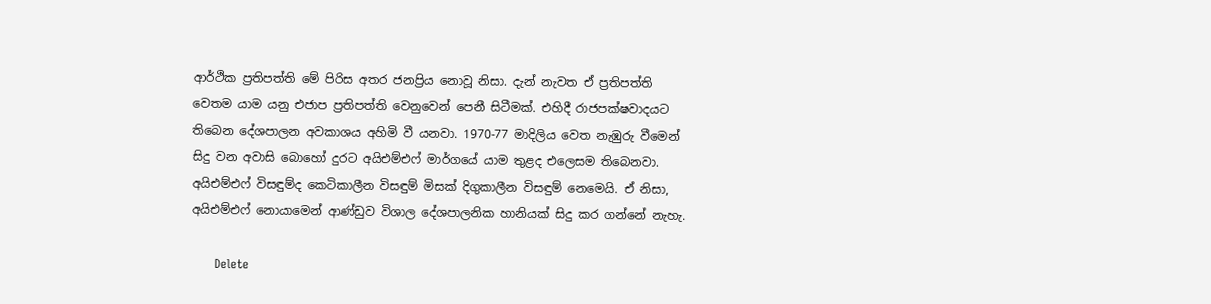ආර්ථික ප්‍රතිපත්ති මේ පිරිස අතර ජනප්‍රිය නොවූ නිසා. දැන් නැවත ඒ ප්‍රතිපත්ති වෙතම යාම යනු එජාප ප්‍රතිපත්ති වෙනුවෙන් පෙනී සිටීමක්. එහිදී රාජපක්ෂවාදයට තිබෙන දේශපාලන අවකාශය අහිමි වී යනවා. 1970-77 මාදිලිය වෙත නැඹුරු වීමෙන් සිදු වන අවාසි බොහෝ දුරට අයිඑම්එෆ් මාර්ගයේ යාම තුළද එලෙසම තිබෙනවා. අයිඑම්එෆ් විසඳුම්ද කෙටිකාලීන විසඳුම් මිසක් දිගුකාලීන විසඳුම් නෙමෙයි. ඒ නිසා, අයිඑම්එෆ් නොයාමෙන් ආණ්ඩුව විශාල දේශපාලනික හානියක් සිදු කර ගන්නේ නැහැ.

      Delete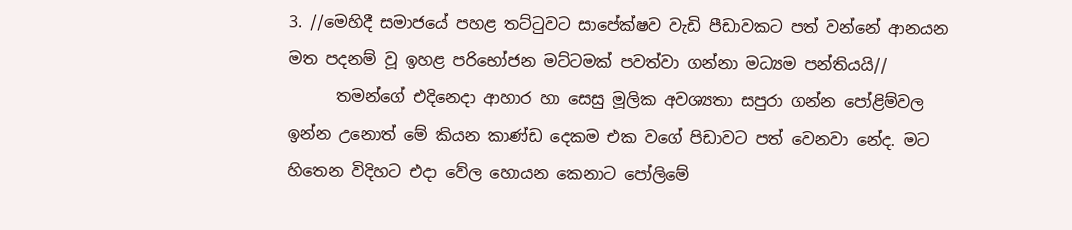3. //මෙහිදී සමාජයේ පහළ තට්ටුවට සාපේක්ෂව වැඩි පීඩාවකට පත් වන්නේ ආනයන මත පදනම් වූ ඉහළ පරිභෝජන මට්ටමක් පවත්වා ගන්නා මධ්‍යම පන්තියයි//
      තමන්ගේ එදිනෙදා ආහාර හා සෙසු මූලික අවශ්‍යතා සපුරා ගන්න පෝළිම්වල ඉන්න උනොත් මේ කියන කාණ්ඩ දෙකම එක වගේ පිඩාවට පත් වෙනවා නේද. මට හිතෙන විදිහට එදා වේල හොයන කෙනාට පෝලිමේ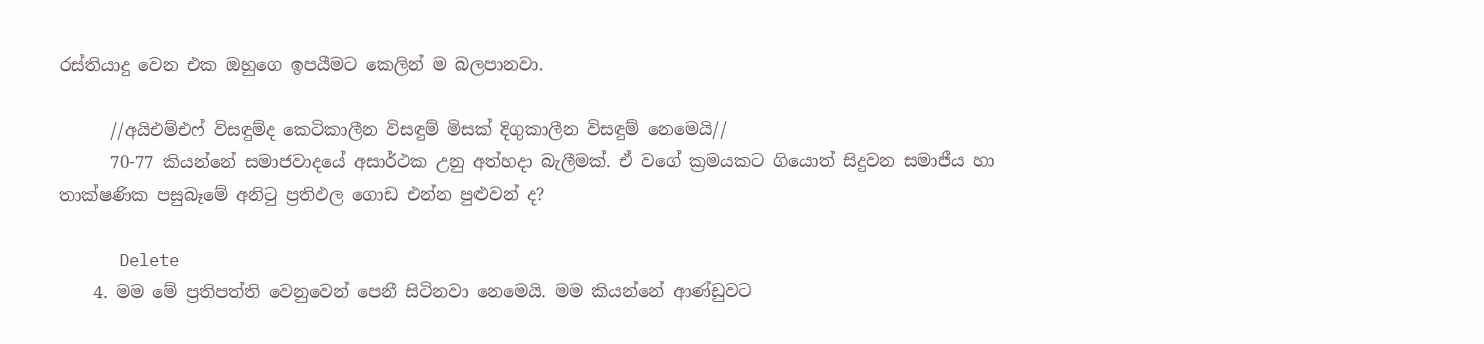රස්තියාදු වෙන එක ඔහුගෙ ඉපයීමට කෙලින් ම බලපානවා.

      //අයිඑම්එෆ් විසඳුම්ද කෙටිකාලීන විසඳුම් මිසක් දිගුකාලීන විසඳුම් නෙමෙයි//
      70-77 කියන්නේ සමාජවාදයේ අසාර්ථක උනු අත්හදා බැලීමක්. ඒ වගේ ක්‍රමයකට ගියොත් සිදුවන සමාජීය හා තාක්ෂණික පසුබෑමේ අනිටු ප්‍රතිඵල ගොඩ එන්න පුළුවන් ද?

      Delete
    4. මම මේ ප්‍රතිපත්ති වෙනුවෙන් පෙනී සිටිනවා නෙමෙයි. මම කියන්නේ ආණ්ඩුවට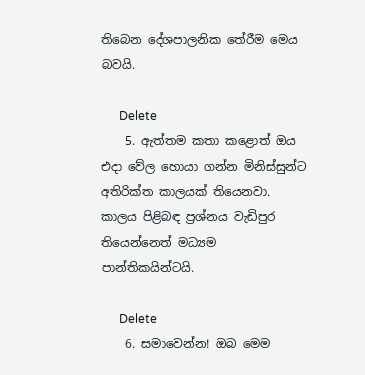තිබෙන දේශපාලනික තේරීම මෙය බවයි.

      Delete
    5. ඇත්තම කතා කළොත් ඔය එදා වේල හොයා ගන්න මිනිස්සුන්ට අතිරික්ත කාලයක් තියෙනවා. කාලය පිළිබඳ ප්‍රශ්නය වැඩිපුර තියෙන්නෙත් මධ්‍යම පාන්තිකයින්ටයි.

      Delete
    6. සමාවෙන්න! ඔබ මෙම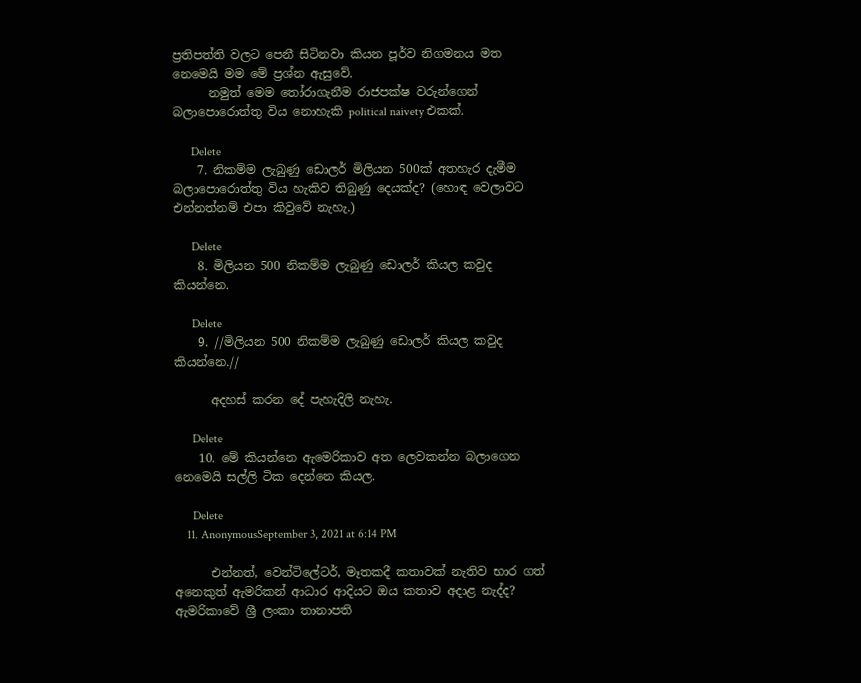ප්‍රතිපත්ති වලට පෙනී සිටිනවා කියන පූර්ව නිගමනය මත නෙමෙයි මම මේ ප්‍රශ්න ඇසුවේ.
      නමුත් මෙම තෝරාගැනීම රාජපක්ෂ වරුන්ගෙන් බලාපොරොත්තු විය නොහැකි political naivety එකක්.

      Delete
    7. නිකම්ම ලැබුණු ඩොලර් මිලියන 500ක් අතහැර දැමීම බලාපොරොත්තු විය හැකිව තිබුණු දෙයක්ද? (හොඳ වෙලාවට එන්නත්නම් එපා කිවුවේ නැහැ.)

      Delete
    8. මිලියන 500 නිකම්ම ලැබුණු ඩොලර් කියල කවුද කියන්නෙ.

      Delete
    9. //මිලියන 500 නිකම්ම ලැබුණු ඩොලර් කියල කවුද කියන්නෙ.//

      අදහස් කරන දේ පැහැදිලි නැහැ.

      Delete
    10. මේ කියන්නෙ ඇමෙරිකාව අත ලෙවකන්න බලාගෙන නෙමෙයි සල්ලි ටික දෙන්නෙ කියල.

      Delete
    11. AnonymousSeptember 3, 2021 at 6:14 PM

      එන්නත්, වෙන්ටිලේටර්, මෑතකදී කතාවක් නැතිව භාර ගත් අනෙකුත් ඇමරිකන් ආධාර ආදියට ඔය කතාව අදාළ නැද්ද? ඇමරිකාවේ ශ්‍රී ලංකා තානාපති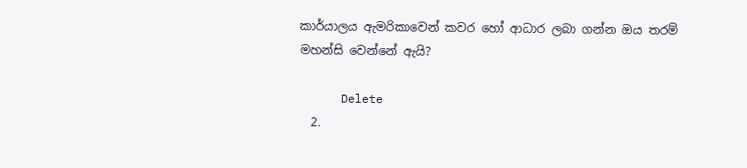කාර්යාලය ඇමරිකාවෙන් කවර හෝ ආධාර ලබා ගන්න ඔය තරම් මහන්සි වෙන්නේ ඇයි?

      Delete
  2.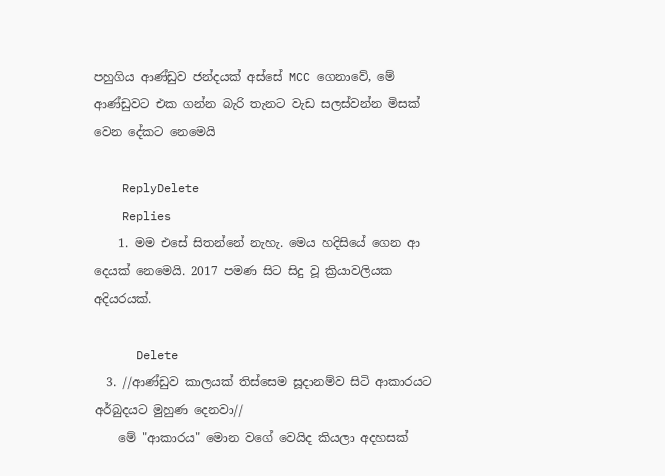පහුගිය ආණ්ඩුව ජන්දයක් අස්සේ MCC ගෙනාවේ, මේ ආණ්ඩුවට එක ගන්න බැරි තැනට වැඩ සලස්වන්න මිසක් වෙන දේකට නෙමෙයි

    ReplyDelete
    Replies
    1. මම එසේ සිතන්නේ නැහැ. මෙය හදිසියේ ගෙන ආ දෙයක් නෙමෙයි. 2017 පමණ සිට සිදු වූ ක්‍රියාවලියක අදියරයක්.

      Delete
  3. //ආණ්ඩුව කාලයක් තිස්සෙම සූදානම්ව සිටි ආකාරයට අර්බුදයට මුහුණ දෙනවා//
    මේ "ආකාරය" මොන වගේ වෙයිද කියලා අදහසක්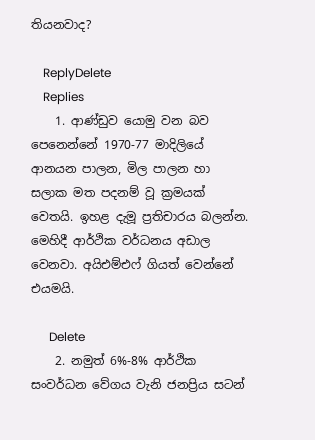තියනවාද?

    ReplyDelete
    Replies
    1. ආණ්ඩුව යොමු වන බව පෙනෙන්නේ 1970-77 මාදිලියේ ආනයන පාලන, මිල පාලන හා සලාක මත පදනම් වූ ක්‍රමයක් වෙතයි. ඉහළ දැමූ ප්‍රතිචාරය බලන්න. මෙහිදී ආර්ථික වර්ධනය අඩාල වෙනවා. අයිඑම්එෆ් ගියත් වෙන්නේ එයමයි.

      Delete
    2. නමුත් 6%-8% ආර්ථික සංවර්ධන වේගය වැනි ජනප්‍රිය සටන්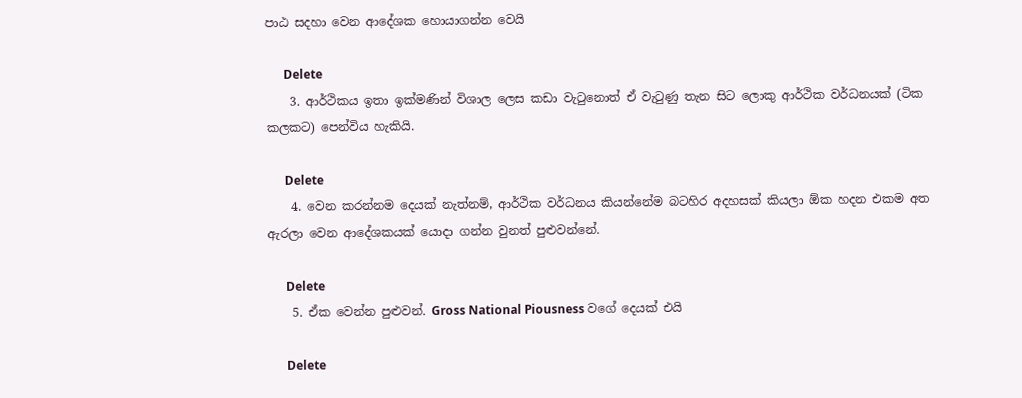පාඨ සදහා වෙන ආදේශක හොයාගන්න වෙයි

      Delete
    3. ආර්ථිකය ඉතා ඉක්මණින් විශාල ලෙස කඩා වැටුනොත් ඒ වැටුණු තැන සිට ලොකු ආර්ථික වර්ධනයක් (ටික කලකට) පෙන්විය හැකියි.

      Delete
    4. වෙන කරන්නම දෙයක් නැත්නම්, ආර්ථික වර්ධනය කියන්නේම බටහිර අදහසක් කියලා ඕක හදන එකම අත ඇරලා වෙන ආදේශකයක් යොදා ගන්න වුනත් පුළුවන්නේ.

      Delete
    5. ඒක වෙන්න පුළුවන්. Gross National Piousness වගේ දෙයක් එයි

      Delete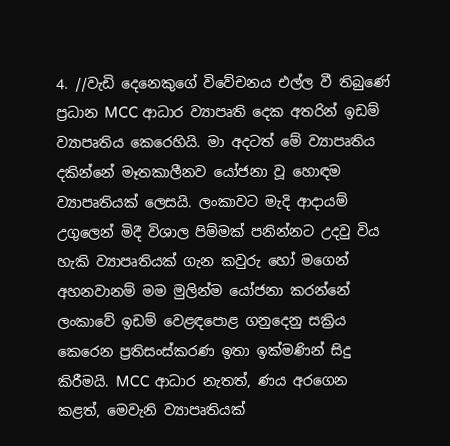4. //වැඩි දෙනෙකුගේ විවේචනය එල්ල වී තිබුණේ ප්‍රධාන MCC ආධාර ව්‍යාපෘති දෙක අතරින් ඉඩම් ව්‍යාපෘතිය කෙරෙහියි. මා අදටත් මේ ව්‍යාපෘතිය දකින්නේ මෑතකාලීනව යෝජනා වූ හොඳම ව්‍යාපෘතියක් ලෙසයි. ලංකාවට මැදි ආදායම් උගුලෙන් මිදී විශාල පිම්මක් පනින්නට උදවු විය හැකි ව්‍යාපෘතියක් ගැන කවුරු හෝ මගෙන් අහනවානම් මම මුලින්ම යෝජනා කරන්නේ ලංකාවේ ඉඩම් වෙළඳපොළ ගනුදෙනු සක්‍රිය කෙරෙන ප්‍රතිසංස්කරණ ඉතා ඉක්මණින් සිදු කිරීමයි. MCC ආධාර නැතත්, ණය අරගෙන කළත්, මෙවැනි ව්‍යාපෘතියක්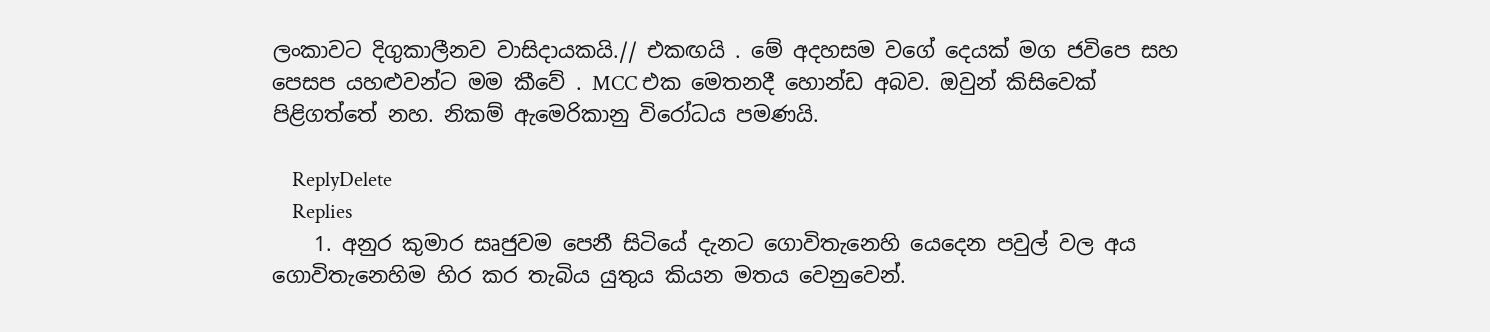ලංකාවට දිගුකාලීනව වාසිදායකයි.// එකඟයි . මේ අදහසම වගේ දෙයක් මග ජවිපෙ සහ පෙසප යහළුවන්ට මම කීවේ . MCC එක මෙතනදී හොන්ඩ අබව. ඔවුන් කිසිවෙක් පිළිගත්තේ නහ. නිකම් ඇමෙරිකානු විරෝධය පමණයි.

    ReplyDelete
    Replies
    1. අනුර කුමාර සෘජුවම පෙනී සිටියේ දැනට ගොවිතැනෙහි යෙදෙන පවුල් වල අය ගොවිතැනෙහිම හිර කර තැබිය යුතුය කියන මතය වෙනුවෙන්.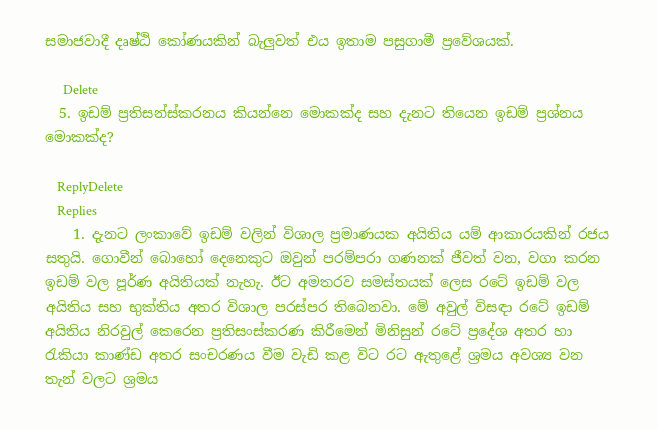සමාජවාදී දෘෂ්ඨි කෝණයකින් බැලුවත් එය ඉතාම පසුගාමී ප්‍රවේශයක්.

      Delete
  5. ඉඩම් ප්‍රතිසන්ස්කරනය කියන්නෙ මොකක්ද සහ දැනට තියෙන ඉඩම් ප්‍රශ්නය මොකක්ද?

    ReplyDelete
    Replies
    1. දැනට ලංකාවේ ඉඩම් වලින් විශාල ප්‍රමාණයක අයිතිය යම් ආකාරයකින් රජය සතුයි. ගොවීන් බොහෝ දෙනෙකුට ඔවුන් පරම්පරා ගණනක් ජීවත් වන, වගා කරන ඉඩම් වල පූර්ණ අයිතියක් නැහැ. ඊට අමතරව සමස්තයක් ලෙස රටේ ඉඩම් වල අයිතිය සහ භුක්තිය අතර විශාල පරස්පර තිබෙනවා. මේ අවුල් විසඳා රටේ ඉඩම් අයිතිය නිරවුල් කෙරෙන ප්‍රතිසංස්කරණ කිරීමෙන් මිනිසුන් රටේ ප්‍රදේශ අතර හා රැකියා කාණ්ඩ අතර සංචරණය වීම වැඩි කළ විට රට ඇතුළේ ශ්‍රමය අවශ්‍ය වන තැන් වලට ශ්‍රමය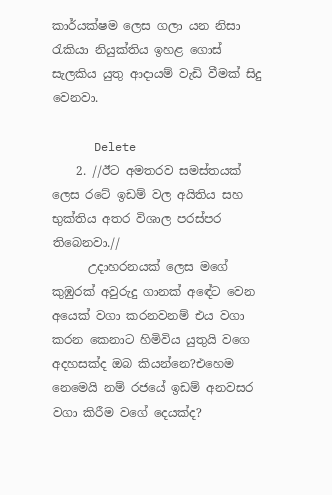කාර්යක්ෂම ලෙස ගලා යන නිසා රැකියා නියුක්තිය ඉහළ ගොස් සැලකිය යුතු ආදායම් වැඩි වීමක් සිදු වෙනවා.

      Delete
    2. //ඊට අමතරව සමස්තයක් ලෙස රටේ ඉඩම් වල අයිතිය සහ භුක්තිය අතර විශාල පරස්පර තිබෙනවා.//
      උදාහරනයක් ලෙස මගේ කුඹුරක් අවුරුදු ගානක් අඳේට වෙන අයෙක් වගා කරනවනම් එය වගා කරන කෙනාට හිමිවිය යුතුයි වගෙ අදහසක්ද ඔබ කියන්නෙ?එහෙම නෙමෙයි නම් රජයේ ඉඩම් අනවසර වගා කිරීම වගේ දෙයක්ද?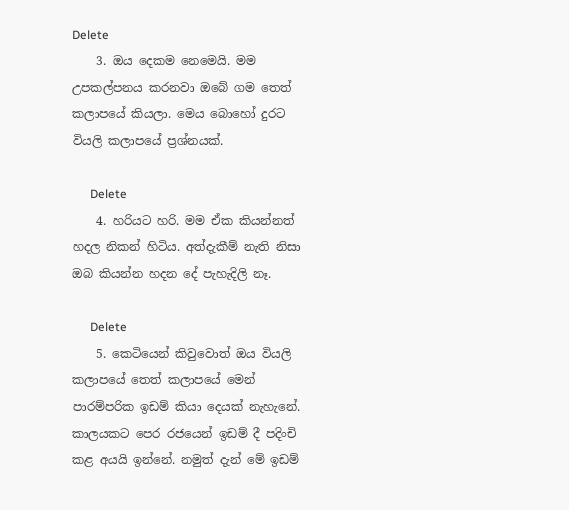Delete
    3. ඔය දෙකම නෙමෙයි. මම උපකල්පනය කරනවා ඔබේ ගම තෙත් කලාපයේ කියලා. මෙය බොහෝ දුරට වියලි කලාපයේ ප්‍රශ්නයක්.

      Delete
    4. හරියට හරි. මම ඒක කියන්නත් හදල නිකන් හිටිය. අත්දැකීම් නැති නිසා ඔබ කියන්න හදන දේ පැහැදිලි නෑ.

      Delete
    5. කෙටියෙන් කිවුවොත් ඔය වියලි කලාපයේ තෙත් කලාපයේ මෙන් පාරම්පරික ඉඩම් කියා දෙයක් නැහැනේ. කාලයකට පෙර රජයෙන් ඉඩම් දී පදිංචි කළ අයයි ඉන්නේ. නමුත් දැන් මේ ඉඩම්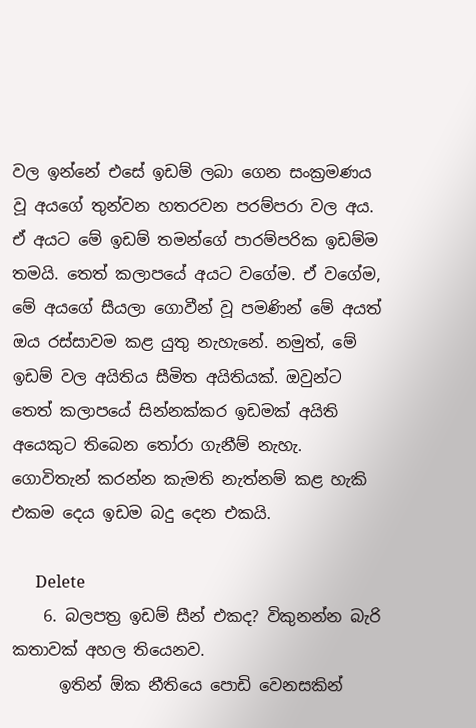වල ඉන්නේ එසේ ඉඩම් ලබා ගෙන සංක්‍රමණය වූ අයගේ තුන්වන හතරවන පරම්පරා වල අය. ඒ අයට මේ ඉඩම් තමන්ගේ පාරම්පරික ඉඩම්ම තමයි. තෙත් කලාපයේ අයට වගේම. ඒ වගේම, මේ අයගේ සීයලා ගොවීන් වූ පමණින් මේ අයත් ඔය රස්සාවම කළ යුතු නැහැනේ. නමුත්, මේ ඉඩම් වල අයිතිය සීමිත අයිතියක්. ඔවුන්ට තෙත් කලාපයේ සින්නක්කර ඉඩමක් අයිති අයෙකුට තිබෙන තෝරා ගැනීම් නැහැ. ගොවිතැන් කරන්න කැමති නැත්නම් කළ හැකි එකම දෙය ඉඩම බදු දෙන එකයි.

      Delete
    6. බලපත්‍ර ඉඩම් සීන් එකද? විකුනන්න බැරි කතාවක් අහල තියෙනව.
      ඉතින් ඕක නීතියෙ පොඩි වෙනසකින්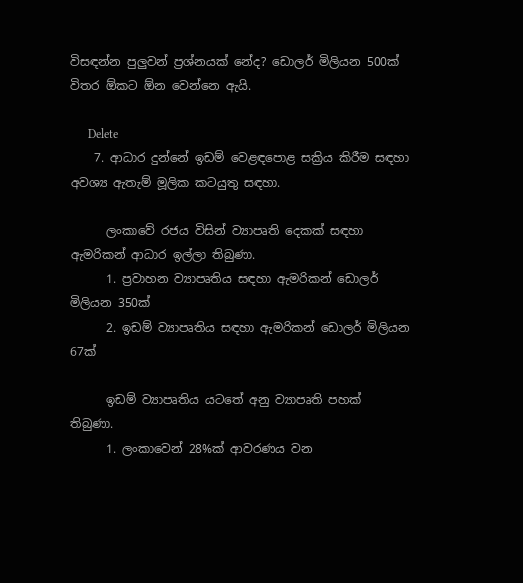විසඳන්න පුලුවන් ප්‍රශ්නයක් නේද? ඩොලර් මිලියන 500ක් විතර ඕකට ඕන වෙන්නෙ ඇයි.

      Delete
    7. ආධාර දුන්නේ ඉඩම් වෙළඳපොළ සක්‍රිය කිරීම සඳහා අවශ්‍ය ඇතැම් මූලික කටයුතු සඳහා.

      ලංකාවේ රජය විසින් ව්‍යාපෘති දෙකක් සඳහා ඇමරිකන් ආධාර ඉල්ලා තිබුණා.
      1. ප්‍රවාහන ව්‍යාපෘතිය සඳහා ඇමරිකන් ඩොලර් මිලියන 350ක්
      2. ඉඩම් ව්‍යාපෘතිය සඳහා ඇමරිකන් ඩොලර් මිලියන 67ක්

      ඉඩම් ව්‍යාපෘතිය යටතේ අනු ව්‍යාපෘති පහක් තිබුණා.
      1. ලංකාවෙන් 28%ක් ආවරණය වන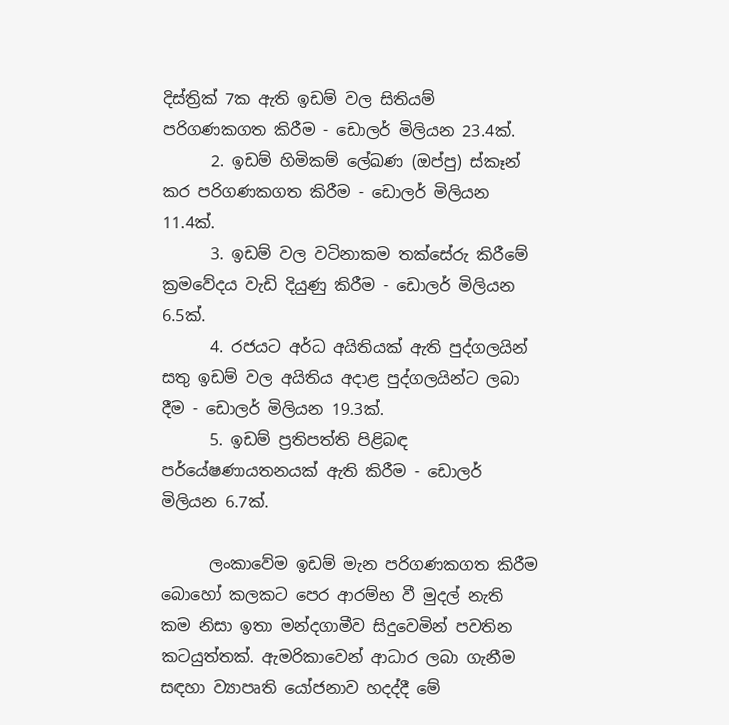දිස්ත්‍රික් 7ක ඇති ඉඩම් වල සිතියම් පරිගණකගත කිරීම - ඩොලර් මිලියන 23.4ක්.
      2. ඉඩම් හිමිකම් ලේඛණ (ඔප්පු) ස්කෑන් කර පරිගණකගත කිරීම - ඩොලර් මිලියන 11.4ක්.
      3. ඉඩම් වල වටිනාකම තක්සේරු කිරීමේ ක්‍රමවේදය වැඩි දියුණු කිරීම - ඩොලර් මිලියන 6.5ක්.
      4. රජයට අර්ධ අයිතියක් ඇති පුද්ගලයින් සතු ඉඩම් වල අයිතිය අදාළ පුද්ගලයින්ට ලබා දීම - ඩොලර් මිලියන 19.3ක්.
      5. ඉඩම් ප්‍රතිපත්ති පිළිබඳ පර්යේෂණායතනයක් ඇති කිරීම - ඩොලර් මිලියන 6.7ක්.

      ලංකාවේම ඉඩම් මැන පරිගණකගත කිරීම බොහෝ කලකට පෙර ආරම්භ වී මුදල් නැති කම නිසා ඉතා මන්දගාමීව සිදුවෙමින් පවතින කටයුත්තක්. ඇමරිකාවෙන් ආධාර ලබා ගැනීම සඳහා ව්‍යාපෘති යෝජනාව හදද්දී මේ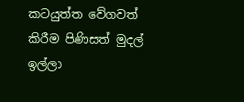කටයුත්ත වේගවත් කිරීම පිණිසත් මුදල් ඉල්ලා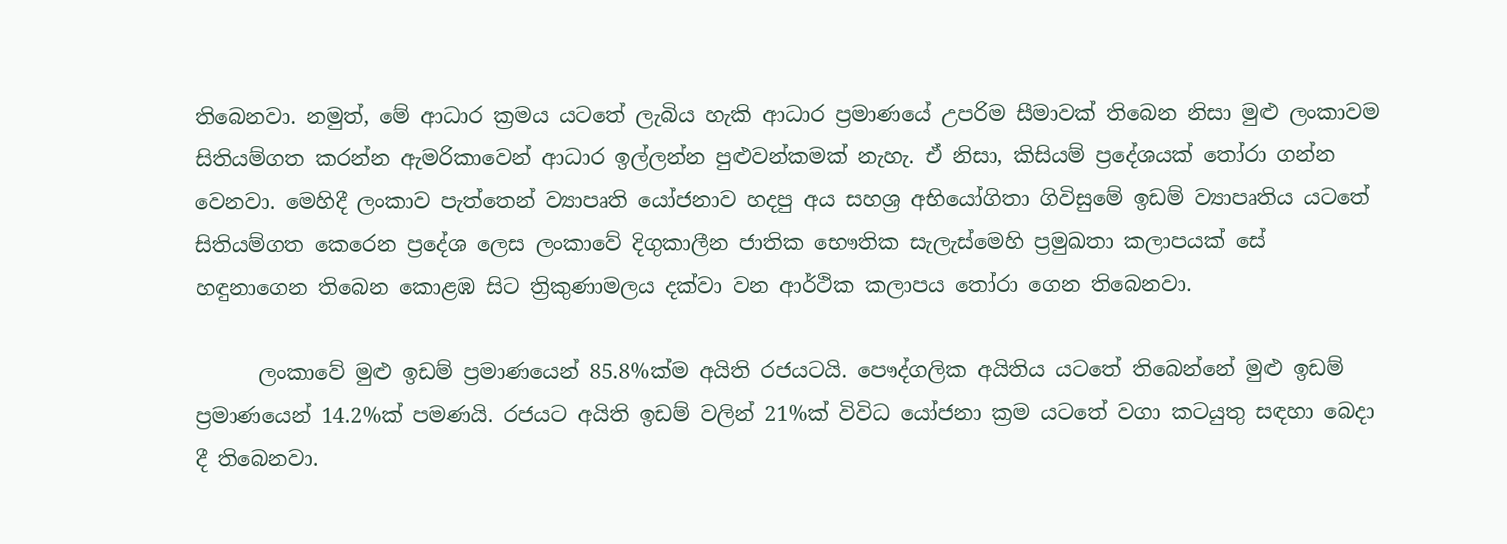තිබෙනවා. නමුත්, මේ ආධාර ක්‍රමය යටතේ ලැබිය හැකි ආධාර ප්‍රමාණයේ උපරිම සීමාවක් තිබෙන නිසා මුළු ලංකාවම සිතියම්ගත කරන්න ඇමරිකාවෙන් ආධාර ඉල්ලන්න පුළුවන්කමක් නැහැ. ඒ නිසා, කිසියම් ප්‍රදේශයක් තෝරා ගන්න වෙනවා. මෙහිදී ලංකාව පැත්තෙන් ව්‍යාපෘති යෝජනාව හදපු අය සහශ්‍ර අභියෝගිතා ගිවිසුමේ ඉඩම් ව්‍යාපෘතිය යටතේ සිතියම්ගත කෙරෙන ප්‍රදේශ ලෙස ලංකාවේ දිගුකාලීන ජාතික භෞතික සැලැස්මෙහි ප්‍රමුඛතා කලාපයක් සේ හඳුනාගෙන තිබෙන කොළඹ සිට ත්‍රිකුණාමලය දක්වා වන ආර්ථික කලාපය තෝරා ගෙන තිබෙනවා.

      ලංකාවේ මුළු ඉඩම් ප්‍රමාණයෙන් 85.8%ක්ම අයිති රජයටයි. පෞද්ගලික අයිතිය යටතේ තිබෙන්නේ මුළු ඉඩම් ප්‍රමාණයෙන් 14.2%ක් පමණයි. රජයට අයිති ඉඩම් වලින් 21%ක් විවිධ යෝජනා ක්‍රම යටතේ වගා කටයුතු සඳහා බෙදා දී තිබෙනවා.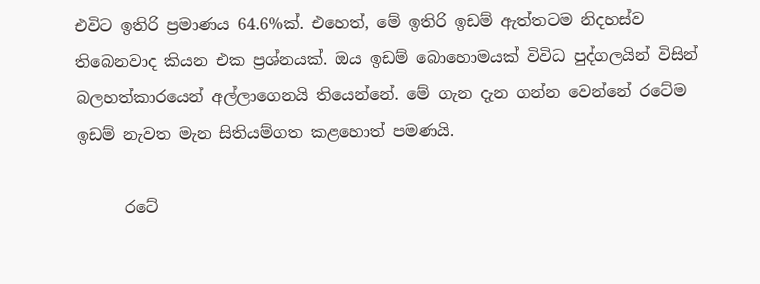එවිට ඉතිරි ප්‍රමාණය 64.6%ක්. එහෙත්, මේ ඉතිරි ඉඩම් ඇත්තටම නිදහස්ව තිබෙනවාද කියන එක ප්‍රශ්නයක්. ඔය ඉඩම් බොහොමයක් විවිධ පුද්ගලයින් විසින් බලහත්කාරයෙන් අල්ලාගෙනයි තියෙන්නේ. මේ ගැන දැන ගන්න වෙන්නේ රටේම ඉඩම් නැවත මැන සිතියම්ගත කළහොත් පමණයි.

      රටේ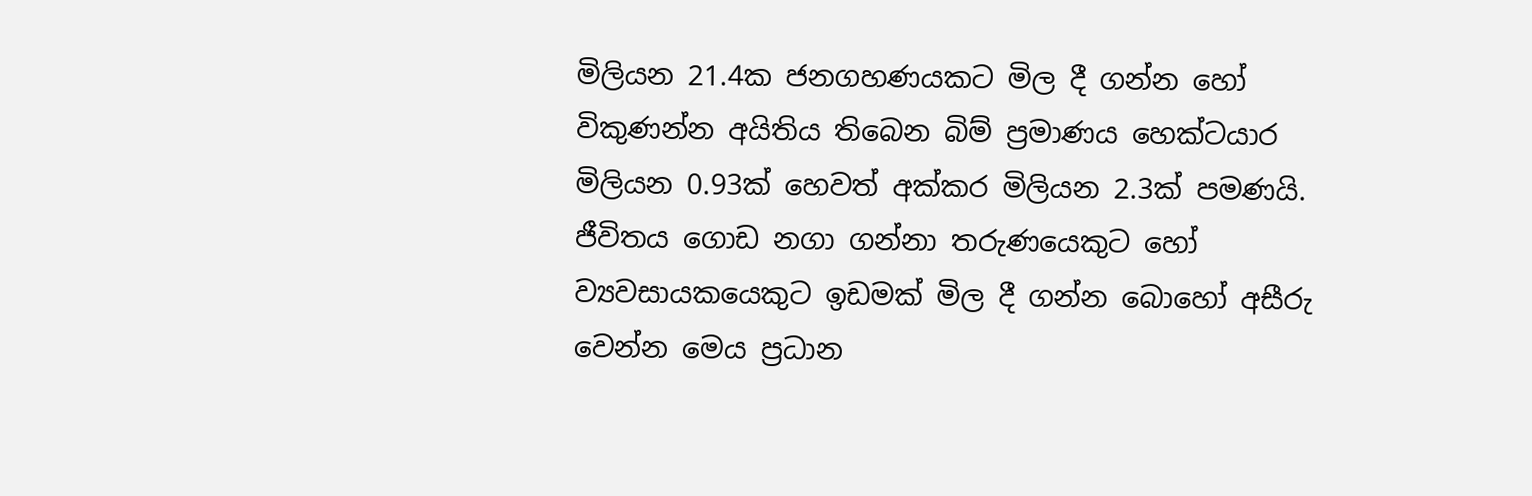මිලියන 21.4ක ජනගහණයකට මිල දී ගන්න හෝ විකුණන්න අයිතිය තිබෙන බිම් ප්‍රමාණය හෙක්ටයාර මිලියන 0.93ක් හෙවත් අක්කර මිලියන 2.3ක් පමණයි. ජීවිතය ගොඩ නගා ගන්නා තරුණයෙකුට හෝ ව්‍යවසායකයෙකුට ඉඩමක් මිල දී ගන්න බොහෝ අසීරු වෙන්න මෙය ප්‍රධාන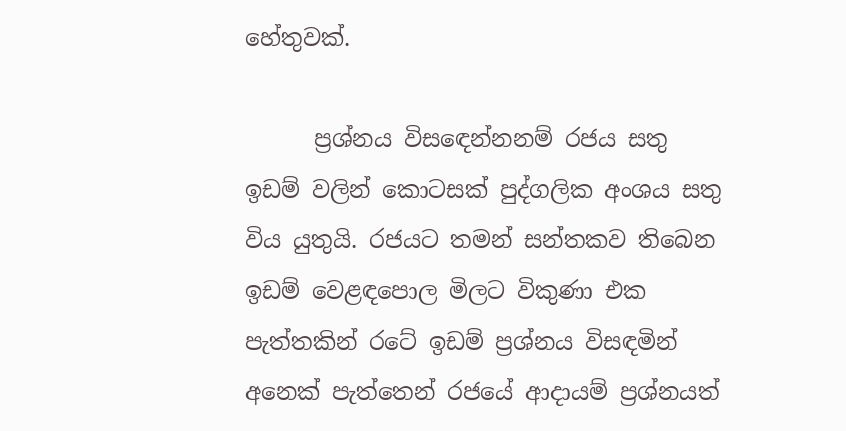හේතුවක්.

      ප්‍රශ්නය විසඳෙන්නනම් රජය සතු ඉඩම් වලින් කොටසක් පුද්ගලික අංශය සතු විය යුතුයි. රජයට තමන් සන්තකව තිබෙන ඉඩම් වෙළඳපොල මිලට විකුණා එක පැත්තකින් රටේ ඉඩම් ප්‍රශ්නය විසඳමින් අනෙක් පැත්තෙන් රජයේ ආදායම් ප්‍රශ්නයත්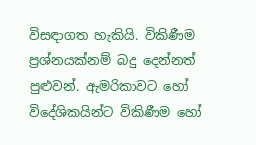විසඳාගත හැකියි. විකිණීම ප්‍රශ්නයක්නම් බදු දෙන්නත් පුළුවන්. ඇමරිකාවට හෝ විදේශිකයින්ට විකිණීම හෝ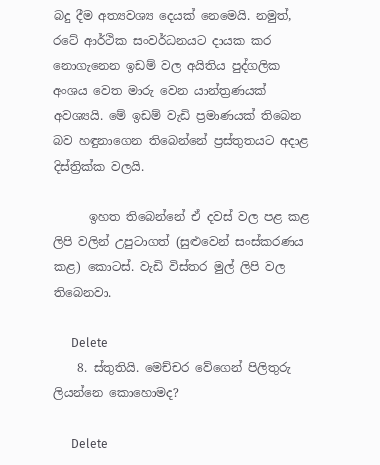බදු දීම අත්‍යවශ්‍ය දෙයක් නෙමෙයි. නමුත්, රටේ ආර්ථික සංවර්ධනයට දායක කර නොගැනෙන ඉඩම් වල අයිතිය පුද්ගලික අංශය වෙත මාරු වෙන යාන්ත්‍රණයක් අවශ්‍යයි. මේ ඉඩම් වැඩි ප්‍රමාණයක් තිබෙන බව හඳුනාගෙන තිබෙන්නේ ප්‍රස්තුතයට අදාළ දිස්ත්‍රික්ක වලයි.

      ඉහත තිබෙන්නේ ඒ දවස් වල පළ කළ ලිපි වලින් උපුටාගත් (සුළුවෙන් සංස්කරණය කළ) කොටස්. වැඩි විස්තර මුල් ලිපි වල තිබෙනවා.

      Delete
    8. ස්තුතියි. මෙච්චර වේගෙන් පිලිතුරු ලියන්නෙ කොහොමද?

      Delete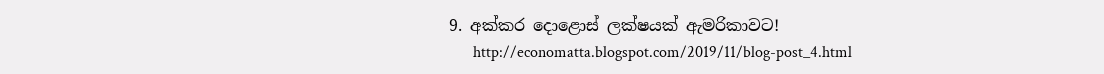9. අක්කර දොළොස් ලක්ෂයක් ඇමරිකාවට!
      http://economatta.blogspot.com/2019/11/blog-post_4.html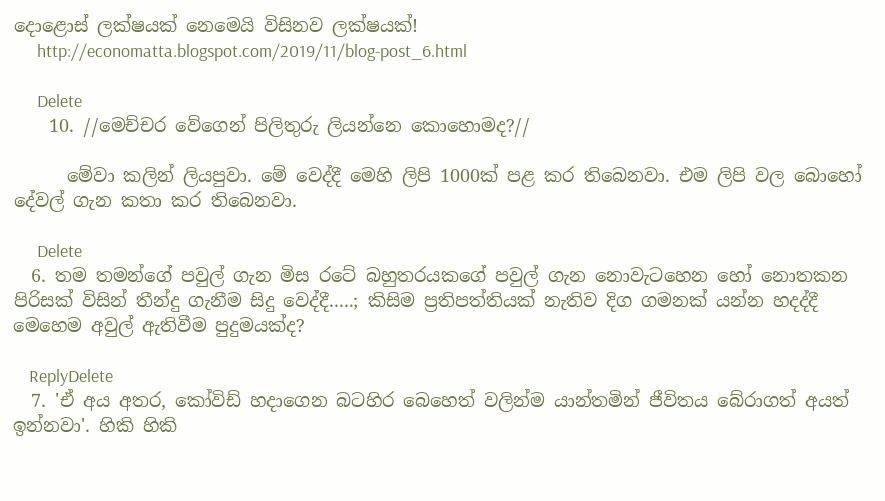දොළොස් ලක්ෂයක් නෙමෙයි විසිනව ලක්ෂයක්!
      http://economatta.blogspot.com/2019/11/blog-post_6.html

      Delete
    10. //මෙච්චර වේගෙන් පිලිතුරු ලියන්නෙ කොහොමද?//

      මේවා කලින් ලියපුවා. මේ වෙද්දී මෙහි ලිපි 1000ක් පළ කර තිබෙනවා. එම ලිපි වල බොහෝ දේවල් ගැන කතා කර තිබෙනවා.

      Delete
  6. තම තමන්ගේ පවුල් ගැන මිස රටේ බහුතරයකගේ පවුල් ගැන නොවැටහෙන හෝ නොතකන පිරිසක් විසින් තීන්දු ගැනීම සිදු වෙද්දී.....; කිසිම ප්‍රතිපත්තියක් නැතිව දිග ගමනක් යන්න හදද්දී මෙහෙම අවුල් ඇතිවීම පුදුමයක්ද?

    ReplyDelete
  7. 'ඒ අය අතර, කෝවිඩ් හදාගෙන බටහිර බෙහෙත් වලින්ම යාන්තමින් ජීවිතය බේරාගත් අයත් ඉන්නවා'. හිකි හිකි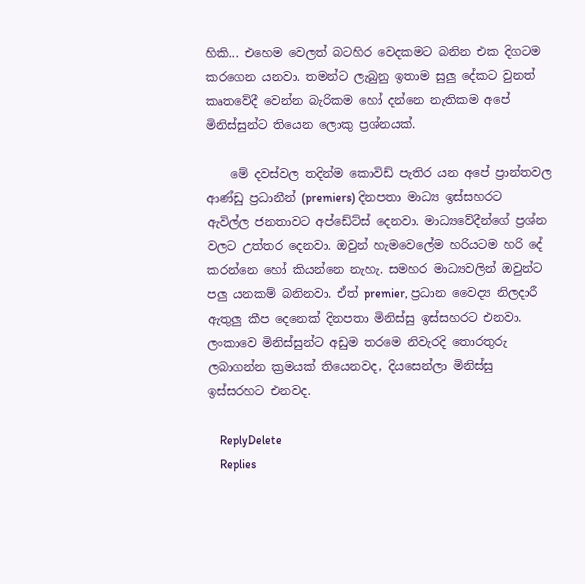හිකි... එහෙම වෙලත් බටහිර වෙදකමට බනින එක දිගටම කරගෙන යනවා. තමන්ට ලැබුනු ඉතාම සුලු දේකට වුනත් කෘතවේදී වෙන්න බැරිකම හෝ දන්නෙ නැතිකම අපේ මිනිස්සුන්ට තියෙන ලොකු ප්‍රශ්නයක්.

    මේ දවස්වල තදින්ම කොවිඩ් පැතිර යන අපේ ප්‍රාන්තවල ආණ්ඩු ප්‍රධානීන් (premiers) දිනපතා මාධ්‍ය ඉස්සහරට ඇවිල්ල ජනතාවට අප්ඩේට්ස් දෙනවා. මාධ්‍යවේදීන්ගේ ප්‍රශ්න වලට උත්තර දෙනවා. ඔවුන් හැමවෙලේම හරියටම හරි දේ කරන්නෙ හෝ කියන්නෙ නැහැ. සමහර මාධ්‍යවලින් ඔවුන්ට පලු යනකම් බනිනවා. ඒත් premier, ප්‍රධාන වෛද්‍ය නිලදාරී ඇතුලු කීප දෙනෙක් දිනපතා මිනිස්සු ඉස්සහරට එනවා. ලංකාවෙ මිනිස්සුන්ට අඩුම තරමෙ නිවැරදි තොරතුරු ලබාගන්න ක්‍රමයක් තියෙනවද, දියසෙන්ලා මිනිස්සු ඉස්සරහට එනවද.

    ReplyDelete
    Replies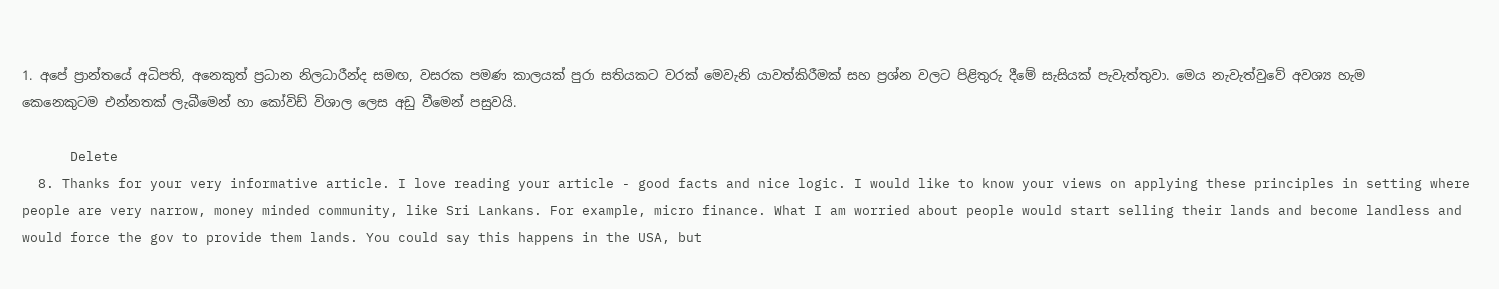1. අපේ ප්‍රාන්තයේ අධිපති, අනෙකුත් ප්‍රධාන නිලධාරීන්ද සමඟ, වසරක පමණ කාලයක් පුරා සතියකට වරක් මෙවැනි යාවත්කිරීමක් සහ ප්‍රශ්න වලට පිළිතුරු දීමේ සැසියක් පැවැත්තුවා. මෙය නැවැත්වුවේ අවශ්‍ය හැම කෙනෙකුටම එන්නතක් ලැබීමෙන් හා කෝවිඩ් විශාල ලෙස අඩු වීමෙන් පසුවයි.

      Delete
  8. Thanks for your very informative article. I love reading your article - good facts and nice logic. I would like to know your views on applying these principles in setting where people are very narrow, money minded community, like Sri Lankans. For example, micro finance. What I am worried about people would start selling their lands and become landless and would force the gov to provide them lands. You could say this happens in the USA, but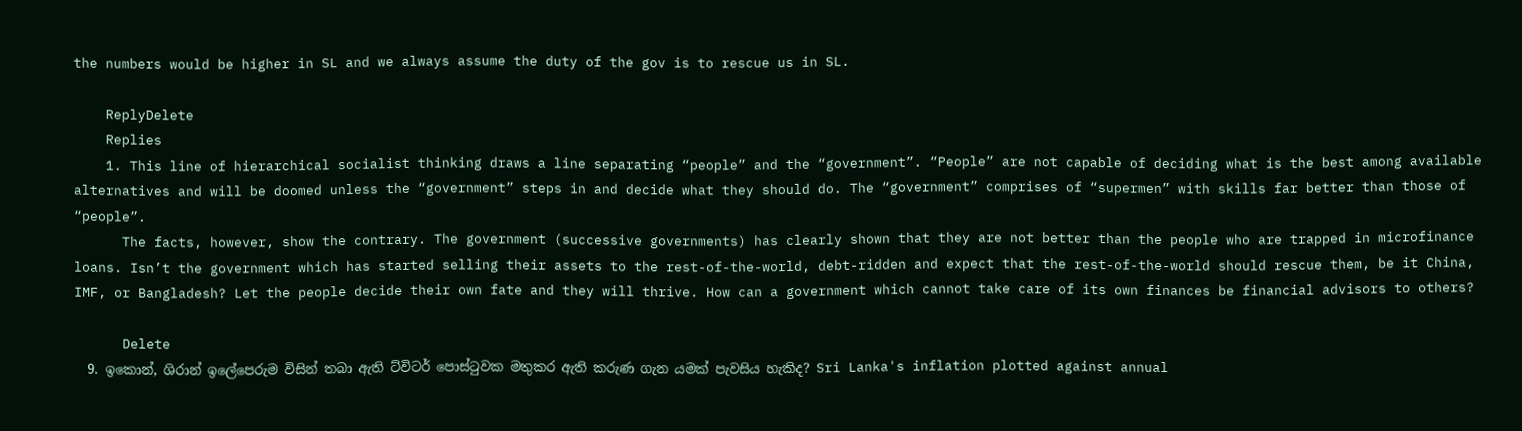the numbers would be higher in SL and we always assume the duty of the gov is to rescue us in SL.

    ReplyDelete
    Replies
    1. This line of hierarchical socialist thinking draws a line separating “people” and the “government”. “People” are not capable of deciding what is the best among available alternatives and will be doomed unless the “government” steps in and decide what they should do. The “government” comprises of “supermen” with skills far better than those of “people”.
      The facts, however, show the contrary. The government (successive governments) has clearly shown that they are not better than the people who are trapped in microfinance loans. Isn’t the government which has started selling their assets to the rest-of-the-world, debt-ridden and expect that the rest-of-the-world should rescue them, be it China, IMF, or Bangladesh? Let the people decide their own fate and they will thrive. How can a government which cannot take care of its own finances be financial advisors to others?

      Delete
  9. ඉකොන්, ශිරාන් ඉලේපෙරුම විසින් තබා ඇති ට්විටර් පොස්ටුවක මතුකර ඇති කරුණ ගැන යමක් පැවසිය හැකිද? Sri Lanka's inflation plotted against annual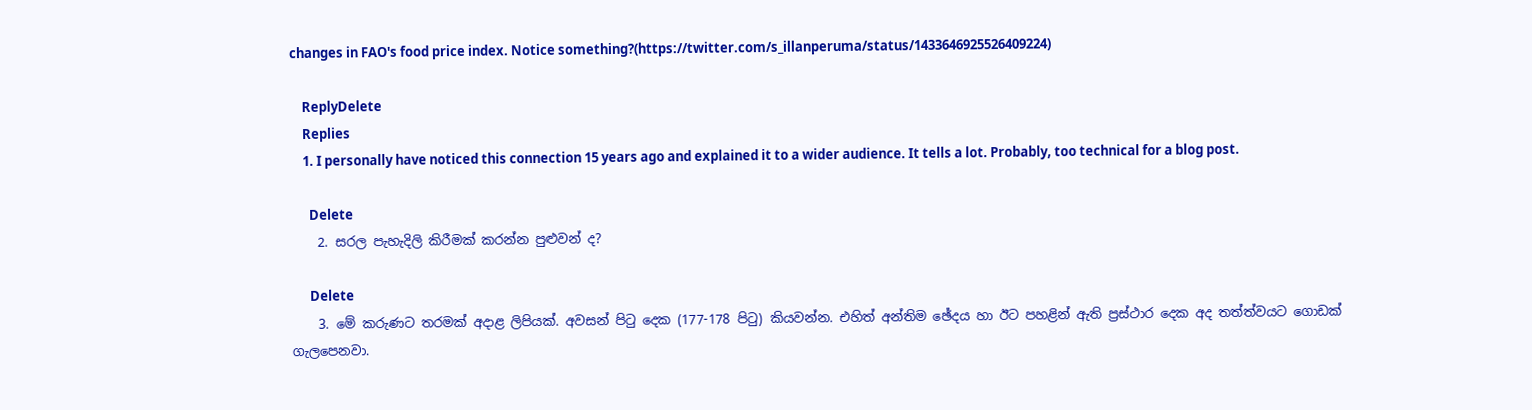changes in FAO's food price index. Notice something?(https://twitter.com/s_illanperuma/status/1433646925526409224)

    ReplyDelete
    Replies
    1. I personally have noticed this connection 15 years ago and explained it to a wider audience. It tells a lot. Probably, too technical for a blog post.

      Delete
    2. සරල පැහැදිලි කිරීමක් කරන්න පුළුවන් ද?

      Delete
    3. මේ කරුණට තරමක් අදාළ ලිපියක්. අවසන් පිටු දෙක (177-178 පිටු) කියවන්න. එහිත් අන්තිම ඡේදය හා ඊට පහළින් ඇති ප්‍රස්ථාර දෙක අද තත්ත්වයට ගොඩක් ගැලපෙනවා.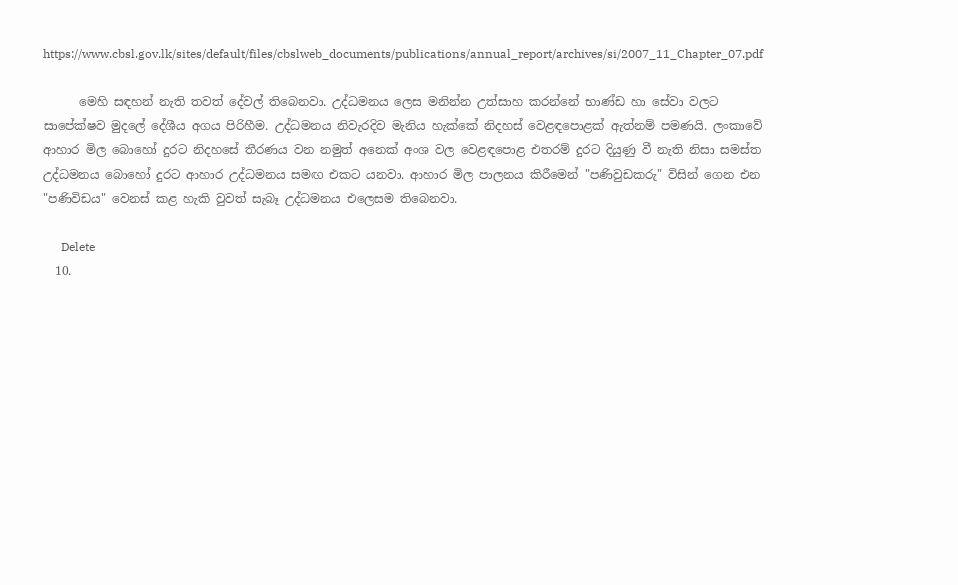https://www.cbsl.gov.lk/sites/default/files/cbslweb_documents/publications/annual_report/archives/si/2007_11_Chapter_07.pdf

      මෙහි සඳහන් නැති තවත් දේවල් තිබෙනවා. උද්ධමනය ලෙස මනින්න උත්සාහ කරන්නේ භාණ්ඩ හා සේවා වලට සාපේක්ෂව මුදලේ දේශීය අගය පිරිහීම. උද්ධමනය නිවැරදිව මැනිය හැක්කේ නිදහස් වෙළඳපොළක් ඇත්නම් පමණයි. ලංකාවේ ආහාර මිල බොහෝ දුරට නිදහසේ තීරණය වන නමුත් අනෙක් අංශ වල වෙළඳපොළ එතරම් දුරට දියුණු වී නැති නිසා සමස්ත උද්ධමනය බොහෝ දුරට ආහාර උද්ධමනය සමඟ එකට යනවා. ආහාර මිල පාලනය කිරීමෙන් "පණිවුඩකරු" විසින් ගෙන එන "පණිවිඩය" වෙනස් කළ හැකි වුවත් සැබෑ උද්ධමනය එලෙසම තිබෙනවා.

      Delete
  10.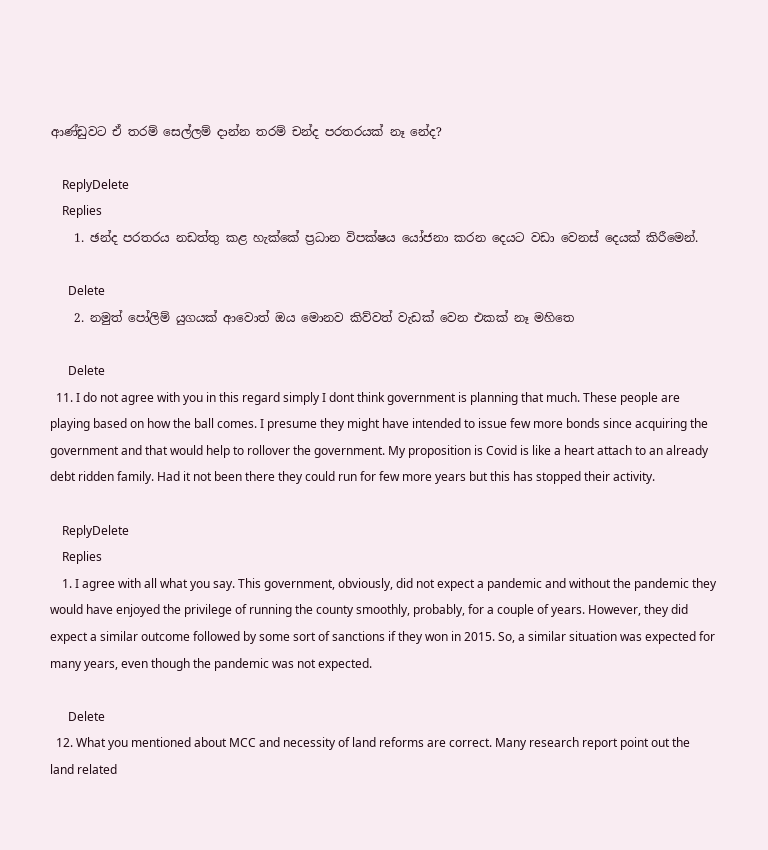ආණ්ඩුවට ඒ තරම් සෙල්ලම් දාන්න තරම් චන්ද පරතරයක් නෑ නේද?

    ReplyDelete
    Replies
    1. ඡන්ද පරතරය නඩත්තු කළ හැක්කේ ප්‍රධාන විපක්ෂය යෝජනා කරන දෙයට වඩා වෙනස් දෙයක් කිරීමෙන්.

      Delete
    2. නමුත් පෝලිම් යුගයක් ආවොත් ඔය මොනව කිව්වත් වැඩක් වෙන එකක් නෑ මහිතෙ

      Delete
  11. I do not agree with you in this regard simply I dont think government is planning that much. These people are playing based on how the ball comes. I presume they might have intended to issue few more bonds since acquiring the government and that would help to rollover the government. My proposition is Covid is like a heart attach to an already debt ridden family. Had it not been there they could run for few more years but this has stopped their activity.

    ReplyDelete
    Replies
    1. I agree with all what you say. This government, obviously, did not expect a pandemic and without the pandemic they would have enjoyed the privilege of running the county smoothly, probably, for a couple of years. However, they did expect a similar outcome followed by some sort of sanctions if they won in 2015. So, a similar situation was expected for many years, even though the pandemic was not expected.

      Delete
  12. What you mentioned about MCC and necessity of land reforms are correct. Many research report point out the land related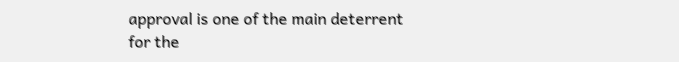approval is one of the main deterrent for the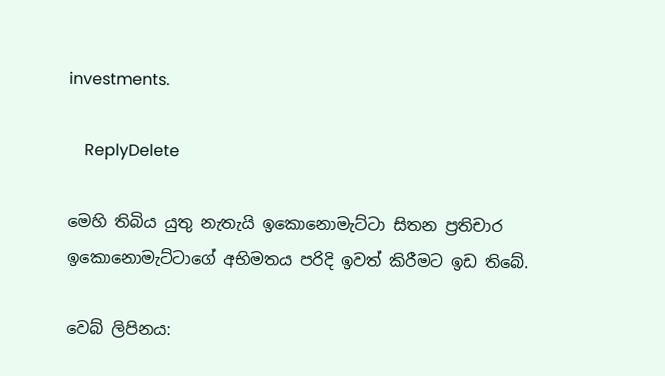investments.

    ReplyDelete

මෙහි තිබිය යුතු නැතැයි ඉකොනොමැට්ටා සිතන ප්‍රතිචාර ඉකොනොමැට්ටාගේ අභිමතය පරිදි ඉවත් කිරීමට ඉඩ තිබේ.

වෙබ් ලිපිනය: